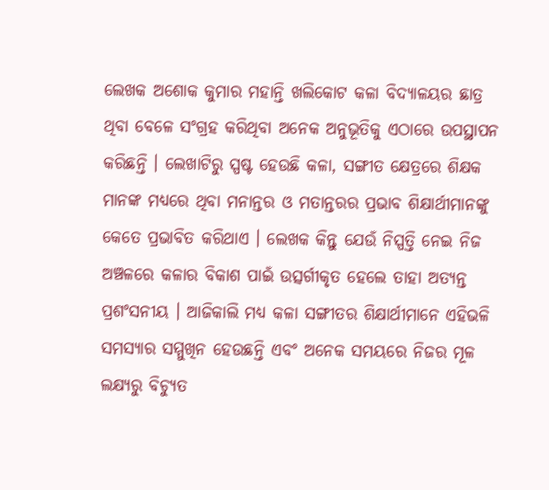ଲେଖକ ଅଶୋକ କୁମାର ମହାନ୍ତି ଖଲିକୋଟ କଳା ବିଦ୍ୟାଳୟର ଛାତ୍ର ଥିବା ବେଳେ ସଂଗ୍ରହ କରିଥିବା ଅନେକ ଅନୁଭୂତିକୁ ଏଠାରେ ଉପସ୍ଥାପନ କରିଛନ୍ତି । ଲେଖାଟିରୁ ସ୍ପଷ୍ଟ ହେଉଛି କଳା, ସଙ୍ଗୀତ କ୍ଷେତ୍ରରେ ଶିକ୍ଷକ ମାନଙ୍କ ମଧ୍ୟରେ ଥିବା ମନାନ୍ତର ଓ ମତାନ୍ତରର ପ୍ରଭାବ ଶିକ୍ଷାର୍ଥୀମାନଙ୍କୁ କେତେ ପ୍ରଭାବିତ କରିଥାଏ । ଲେଖକ କିନ୍ତୁ ଯେଉଁ ନିସ୍ପତ୍ତି ନେଇ ନିଜ ଅଞ୍ଚଳରେ କଳାର ବିକାଶ ପାଇଁ ଉତ୍ସର୍ଗୀକୃତ ହେଲେ ତାହା ଅତ୍ୟନ୍ତ ପ୍ରଶଂସନୀୟ । ଆଜିକାଲି ମଧ୍ୟ କଳା ସଙ୍ଗୀତର ଶିକ୍ଷାର୍ଥୀମାନେ ଏହିଭଳି ସମସ୍ୟାର ସମ୍ମୁଖିନ ହେଉଛନ୍ତି ଏବଂ ଅନେକ ସମୟରେ ନିଜର ମୂଳ ଲକ୍ଷ୍ୟରୁ ବିଚ୍ୟୁତ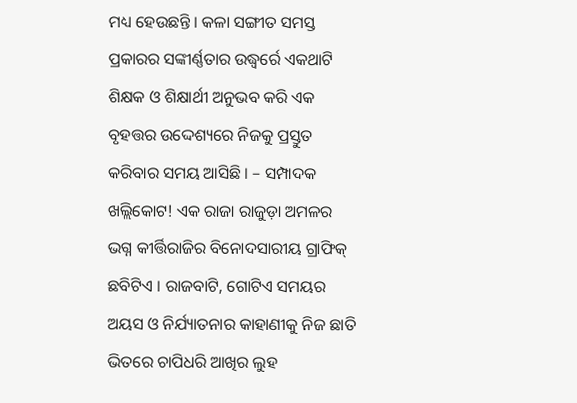ମଧ୍ୟ ହେଉଛନ୍ତି । କଳା ସଙ୍ଗୀତ ସମସ୍ତ ପ୍ରକାରର ସଙ୍କୀର୍ଣ୍ଣତାର ଉଦ୍ଧ୍ୱର୍ରେ ଏକଥାଟି ଶିକ୍ଷକ ଓ ଶିକ୍ଷାର୍ଥୀ ଅନୁଭବ କରି ଏକ ବୃହତ୍ତର ଉଦ୍ଦେଶ୍ୟରେ ନିଜକୁ ପ୍ରସ୍ତୁତ କରିବାର ସମୟ ଆସିଛି । – ସମ୍ପାଦକ
ଖଲ୍ଲିକୋଟ! ଏକ ରାଜା ରାଜୁଡ଼ା ଅମଳର ଭଗ୍ନ କୀର୍ତ୍ତିରାଜିର ବିନୋଦସାରୀୟ ଗ୍ରାଫିକ୍ ଛବିଟିଏ । ରାଜବାଟି, ଗୋଟିଏ ସମୟର ଅୟସ ଓ ନିର୍ଯ୍ୟାତନାର କାହାଣୀକୁ ନିଜ ଛାତି ଭିତରେ ଚାପିଧରି ଆଖିର ଲୁହ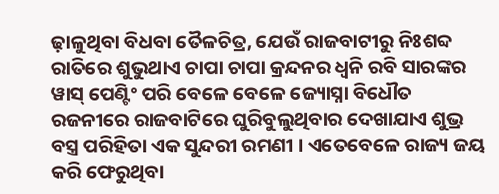ଢ଼ାଳୁଥିବା ବିଧବା ତୈଳଚିତ୍ର, ଯେଉଁ ରାଜବାଟୀରୁ ନିଃଶବ୍ଦ ରାତିରେ ଶୁଭୁଥାଏ ଚାପା ଚାପା କ୍ରନ୍ଦନର ଧ୍ୱନି ରବି ସାରଙ୍କର ୱାସ୍ ପେଣ୍ଟିଂ ପରି ବେଳେ ବେଳେ ଜ୍ୟୋସ୍ନା ବିଧୌତ ରଜନୀରେ ରାଜବାଟିରେ ଘୁରିବୁଲୁଥିବାର ଦେଖାଯାଏ ଶୁଭ୍ର ବସ୍ତ୍ର ପରିହିତା ଏକ ସୁନ୍ଦରୀ ରମଣୀ । ଏତେବେଳେ ରାଜ୍ୟ ଜୟ କରି ଫେରୁଥିବା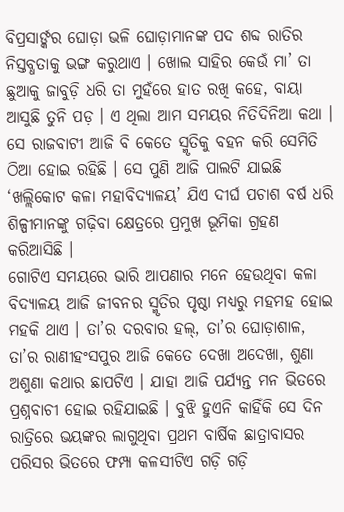ବିପ୍ରସାର୍ଙ୍କର ଘୋଡ଼ା ଭଳି ଘୋଡ଼ାମାନଙ୍କ ପଦ ଶବ୍ଦ ରାତିର ନିସ୍ତବ୍ଧତାକୁ ଭଙ୍ଗ କରୁଥାଏ । ଖୋଲ ସାହିର କେଉଁ ମା’ ତା ଛୁଆକୁ ଜାବୁଡ଼ି ଧରି ତା ମୁହଁରେ ହାତ ରଖି କହେ, ବାୟା ଆସୁଛି ତୁନି ପଡ଼ । ଏ ଥିଲା ଆମ ସମୟର ନିତିଦିନିଆ କଥା । ସେ ରାଜବାଟୀ ଆଜି ବି କେତେ ସ୍ମୃତିକୁ ବହନ କରି ସେମିତି ଠିଆ ହୋଇ ରହିଛି । ସେ ପୁଣି ଆଜି ପାଲଟି ଯାଇଛି ‘ଖଲ୍ଲିକୋଟ କଳା ମହାବିଦ୍ୟାଳୟ’ ଯିଏ ଦୀର୍ଘ ପଚାଶ ବର୍ଷ ଧରି ଶିଳ୍ପୀମାନଙ୍କୁ ଗଢ଼ିବା କ୍ଷେତ୍ରରେ ପ୍ରମୁଖ ଭୂମିକା ଗ୍ରହଣ କରିଆସିଛି ।
ଗୋଟିଏ ସମୟରେ ଭାରି ଆପଣାର ମନେ ହେଉଥିବା କଳା ବିଦ୍ୟାଳୟ ଆଜି ଜୀବନର ସ୍ମୃତିର ପୃଷ୍ଠା ମଧ୍ୟରୁ ମହମହ ହୋଇ ମହକି ଥାଏ । ତା’ର ଦରବାର ହଲ୍, ତା’ର ଘୋଡ଼ାଶାଳ, ତା’ର ରାଣୀହଂସପୁର ଆଜି କେତେ ଦେଖା ଅଦେଖା, ଶୁଣା ଅଶୁଣା କଥାର ଛାପଟିଏ । ଯାହା ଆଜି ପର୍ଯ୍ୟନ୍ତ ମନ ଭିତରେ ପ୍ରଶ୍ନବାଚୀ ହୋଇ ରହିଯାଇଛି । ବୁଝି ହୁଏନି କାହିଁକି ସେ ଦିନ ରାତ୍ରିରେ ଭୟଙ୍କର ଲାଗୁଥିବା ପ୍ରଥମ ବାର୍ଷିକ ଛାତ୍ରାବାସର ପରିସର ଭିତରେ ଫମ୍ପା କଳସୀଟିଏ ଗଡ଼ି ଗଡ଼ି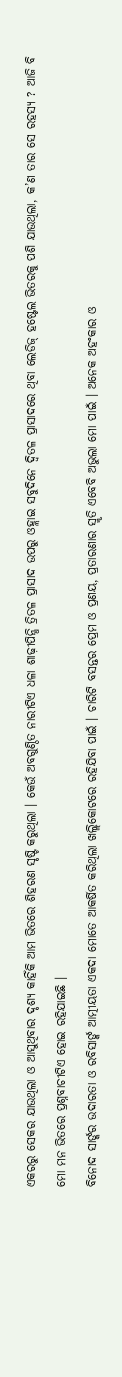ଏକରରୁ ସେକର ଯାଉଥିଲା ଓ ଆସୁଥିବାର ଦୃଶ୍ୟ କାହିଁକି ଆମ ଭିତରେ ଶିହରଣ ସୃଷ୍ଟି କରୁଥିଲା । କେଉଁ ଅବଗୁଣ୍ଠିତ ନାରୀଟିଏ ଧଳା ଶାଢ଼ୀପିନ୍ଧି ତ୍ରିତଳ ପ୍ରାସାଦ ଉପରୁ ଓହ୍ଲାଇ ସବୁଦିନେ ଦ୍ୱିତଳ ପ୍ରାସାଦରେ ଥିବା ଲେଡିଜ୍ ହଷ୍ଟେଲ ଭିତରକୁ ପଶି ଯାଉଥିଲା, କ’ଣ ତାର ସେ ରହସ୍ୟ ? ଆଜି ବି ମୋ ମନ ଭିତରେ ପ୍ରଶ୍ନବାଚୀଟିଏ ହୋଇ ରହିଯାଇଛି ।
ବିନୋଦ ସାର୍ଙ୍କର ଉଦାରତା ଓ ରବିସାର୍ଙ୍କ ଆତ୍ମୀୟତା ଏକଦା ମୋତେ ଆକର୍ଷିତ କରିଥିଲା ଖଲ୍ଲିକୋଟରେ ରହିଯିବା ପାଇଁ । ଚାରିଟି ବସନ୍ତର ପ୍ରେମ ଓ ପ୍ରଣୟ, ପ୍ରତାରଣାର ସ୍ମୃତି ଏବେବି ଅଭୁଲା ମୋ ପାଇଁ । ଅନେକ ଅହଂକାର ଓ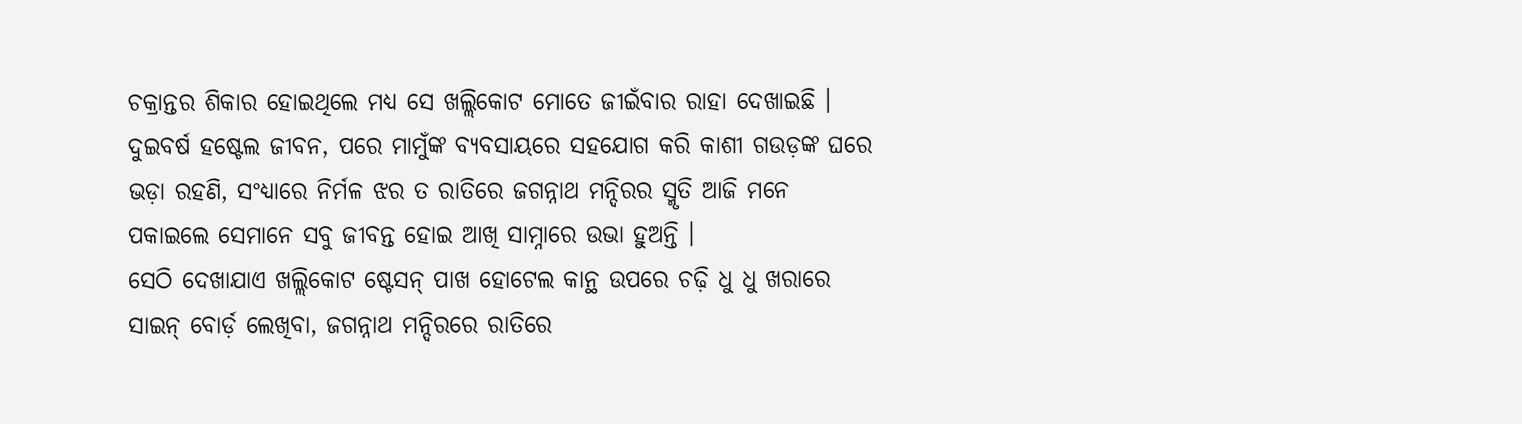ଚକ୍ରାନ୍ତର ଶିକାର ହୋଇଥିଲେ ମଧ୍ୟ ସେ ଖଲ୍ଲିକୋଟ ମୋତେ ଜୀଇଁବାର ରାହା ଦେଖାଇଛି । ଦୁଇବର୍ଷ ହଷ୍ଟେଲ ଜୀବନ, ପରେ ମାମୁଁଙ୍କ ବ୍ୟବସାୟରେ ସହଯୋଗ କରି କାଶୀ ଗଉଡ଼ଙ୍କ ଘରେ ଭଡ଼ା ରହଣି, ସଂଧ୍ୟାରେ ନିର୍ମଳ ଝର ତ ରାତିରେ ଜଗନ୍ନାଥ ମନ୍ଦିରର ସ୍ମୃତି ଆଜି ମନେ ପକାଇଲେ ସେମାନେ ସବୁ ଜୀବନ୍ତ ହୋଇ ଆଖି ସାମ୍ନାରେ ଉଭା ହୁଅନ୍ତି ।
ସେଠି ଦେଖାଯାଏ ଖଲ୍ଲିକୋଟ ଷ୍ଟେସନ୍ ପାଖ ହୋଟେଲ କାନ୍ଥ ଉପରେ ଚଢ଼ି ଧୁ ଧୁ ଖରାରେ ସାଇନ୍ ବୋର୍ଡ଼ ଲେଖିବା, ଜଗନ୍ନାଥ ମନ୍ଦିରରେ ରାତିରେ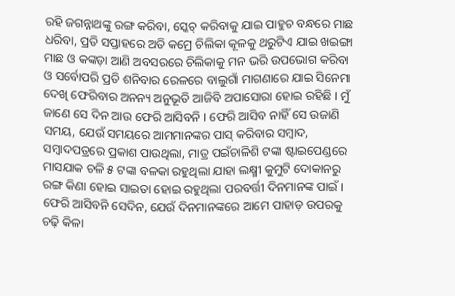ରହି ଜଗନ୍ନାଥଙ୍କୁ ରଙ୍ଗ କରିବା, ସ୍କେଚ୍ କରିବାକୁ ଯାଇ ପାହୁଚ ବନ୍ଧରେ ମାଛ ଧରିବା, ପ୍ରତି ସପ୍ତାହରେ ଅତି କମ୍ରେ ଚିଲିକା କୂଳକୁ ଥରୁଟିଏ ଯାଇ ଖଇଙ୍ଗା ମାଛ ଓ କଙ୍କଡ଼ା ଆଣି ଅବସରରେ ଚିଲିକାକୁ ମନ ଭରି ଉପଭୋଗ କରିବା ଓ ସର୍ବୋପରି ପ୍ରତି ଶନିବାର ରେଳରେ ବାଲୁଗାଁ ମାଗଣାରେ ଯାଇ ସିନେମା ଦେଖି ଫେରିବାର ଅନନ୍ୟ ଅନୁଭୂତି ଆଜିବି ଅପାସୋରା ହୋଇ ରହିଛି । ମୁଁ ଜାଣେ ସେ ଦିନ ଆଉ ଫେରି ଆସିବନି । ଫେରି ଆସିବ ନାହିଁ ସେ ଉଜାଣି ସମୟ, ଯେଉଁ ସମୟରେ ଆମମାନଙ୍କର ପାସ୍ କରିବାର ସମ୍ବାଦ, ସମ୍ବାଦପତ୍ରରେ ପ୍ରକାଶ ପାଉଥିଲା, ମାତ୍ର ପଇଁଚାଳିଶି ଟଙ୍କା ଷ୍ଟାଇପେଣ୍ଡରେ ମାସଯାକ ଚଳି ୫ ଟଙ୍କା ବଳକା ରହୁଥିଲା ଯାହା ଲକ୍ଷ୍ମୀ କୁମୁଟି ଦୋକାନରୁ ରଙ୍ଗ କିଣା ହୋଇ ସାଇତା ହୋଇ ରହୁଥିଲା ପରବର୍ତ୍ତୀ ଦିନମାନଙ୍କ ପାଇଁ । ଫେରି ଆସିବନି ସେଦିନ, ଯେଉଁ ଦିନମାନଙ୍କରେ ଆମେ ପାହାଡ଼ ଉପରକୁ ଚଢ଼ି କିଳା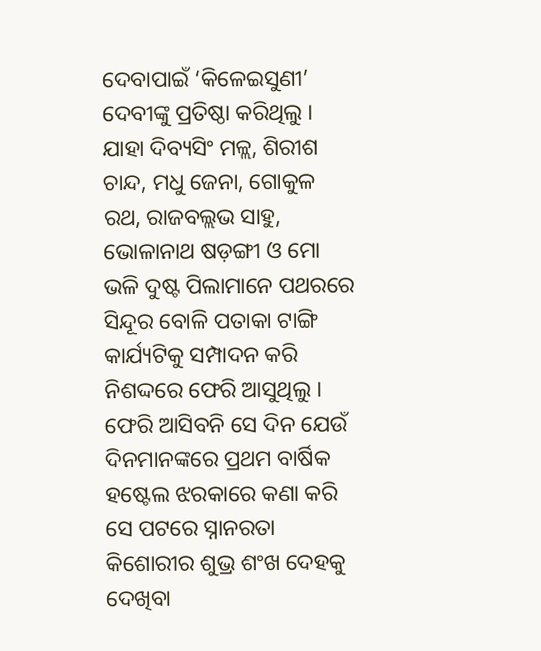ଦେବାପାଇଁ ‘କିଳେଇସୁଣୀ’ ଦେବୀଙ୍କୁ ପ୍ରତିଷ୍ଠା କରିଥିଲୁ । ଯାହା ଦିବ୍ୟସିଂ ମଳ୍ଲ, ଶିରୀଶ ଚାନ୍ଦ, ମଧୁ ଜେନା, ଗୋକୁଳ ରଥ, ରାଜବଲ୍ଲଭ ସାହୁ, ଭୋଳାନାଥ ଷଡ଼ଙ୍ଗୀ ଓ ମୋ ଭଳି ଦୁଷ୍ଟ ପିଲାମାନେ ପଥରରେ ସିନ୍ଦୂର ବୋଳି ପତାକା ଟାଙ୍ଗି କାର୍ଯ୍ୟଟିକୁ ସମ୍ପାଦନ କରି ନିଶଦ୍ଦରେ ଫେରି ଆସୁଥିଲୁ । ଫେରି ଆସିବନି ସେ ଦିନ ଯେଉଁ ଦିନମାନଙ୍କରେ ପ୍ରଥମ ବାର୍ଷିକ ହଷ୍ଟେଲ ଝରକାରେ କଣା କରି ସେ ପଟରେ ସ୍ନାନରତା କିଶୋରୀର ଶୁଭ୍ର ଶଂଖ ଦେହକୁ ଦେଖିବା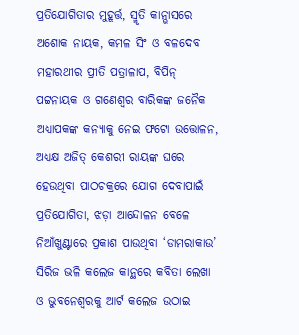ପ୍ରତିଯୋଗିତାର ମୁହୂର୍ତ୍ତ, ସ୍ମୃତି କାନ୍ଭାସରେ ଅଶୋକ ନାୟକ, କମଳ ସିଂ ଓ ବଳଦେବ ମହାରଥୀର ପ୍ରୀତି ପତ୍ରାଳାପ, ବିପିନ୍ ପଟ୍ଟନାୟକ ଓ ଗଣେଶ୍ୱର ବାରିକଙ୍କ ଜନୈକ ଅଧ୍ୟାପକଙ୍କ କନ୍ୟାକୁ ନେଇ ଫଟୋ ଉତ୍ତୋଳନ, ଅଧ୍ୟକ୍ଷ ଅଜିତ୍ କେଶରୀ ରାୟଙ୍କ ଘରେ ହେଉଥିବା ପାଠଚକ୍ରରେ ଯୋଗ ଦେବାପାଇଁ ପ୍ରତିଯୋଗିତା, ଝଡ଼ା ଆନ୍ଦୋଳନ ବେଳେ ନିଆଁଖୁଣ୍ଟାରେ ପ୍ରକାଶ ପାଉଥିବା ‘ଡାମରାକାଉ’ ସିରିଜ ଭଳି କଲେଜ କାନ୍ଥରେ କବିତା ଲେଖା ଓ ଭୁବନେଶ୍ୱରକୁ ଆର୍ଟ କଲେଜ ଉଠାଇ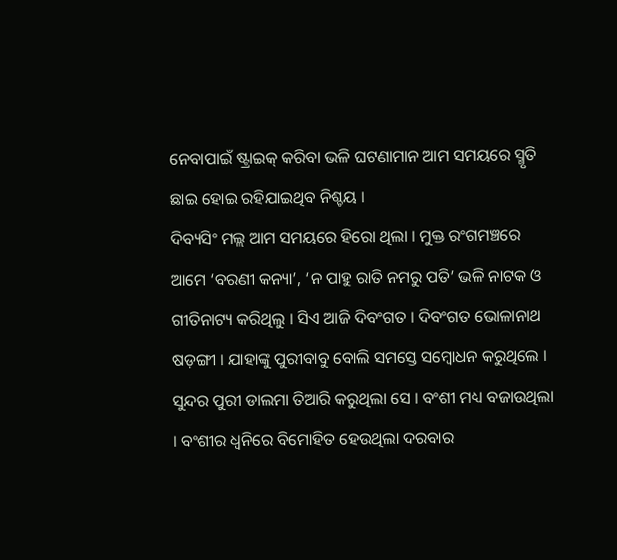ନେବାପାଇଁ ଷ୍ଟ୍ରାଇକ୍ କରିବା ଭଳି ଘଟଣାମାନ ଆମ ସମୟରେ ସ୍ମୃତି ଛାଇ ହୋଇ ରହିଯାଇଥିବ ନିଶ୍ଚୟ ।
ଦିବ୍ୟସିଂ ମଲ୍ଲ ଆମ ସମୟରେ ହିରୋ ଥିଲା । ମୁକ୍ତ ରଂଗମଞ୍ଚରେ ଆମେ ‘ବରଣୀ କନ୍ୟା’, ‘ନ ପାହୁ ରାତି ନମରୁ ପତି’ ଭଳି ନାଟକ ଓ ଗୀତିନାଟ୍ୟ କରିଥିଲୁ । ସିଏ ଆଜି ଦିବଂଗତ । ଦିବଂଗତ ଭୋଳାନାଥ ଷଡ଼ଙ୍ଗୀ । ଯାହାଙ୍କୁ ପୁରୀବାବୁ ବୋଲି ସମସ୍ତେ ସମ୍ବୋଧନ କରୁଥିଲେ । ସୁନ୍ଦର ପୁରୀ ଡାଲମା ତିଆରି କରୁଥିଲା ସେ । ବଂଶୀ ମଧ୍ୟ ବଜାଉଥିଲା । ବଂଶୀର ଧ୍ୱନିରେ ବିମୋହିତ ହେଉଥିଲା ଦରବାର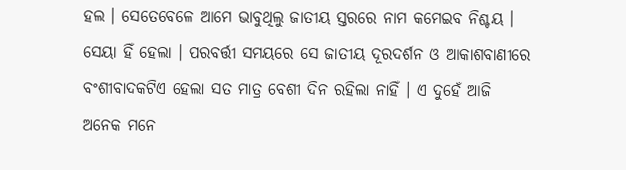ହଲ । ସେତେବେଳେ ଆମେ ଭାବୁଥିଲୁ ଜାତୀୟ ସ୍ତରରେ ନାମ କମେଇବ ନିଶ୍ଚୟ । ସେୟା ହିଁ ହେଲା । ପରବର୍ତ୍ତୀ ସମୟରେ ସେ ଜାତୀୟ ଦୂରଦର୍ଶନ ଓ ଆକାଶବାଣୀରେ ବଂଶୀବାଦକଟିଏ ହେଲା ସତ ମାତ୍ର ବେଶୀ ଦିନ ରହିଲା ନାହିଁ । ଏ ଦୁହେଁ ଆଜି ଅନେକ ମନେ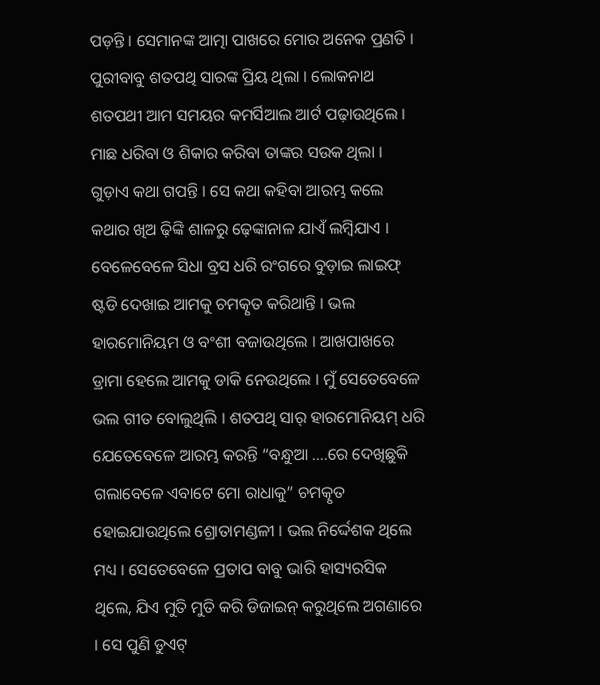ପଡ଼ନ୍ତି । ସେମାନଙ୍କ ଆତ୍ମା ପାଖରେ ମୋର ଅନେକ ପ୍ରଣତି ।
ପୁରୀବାବୁ ଶତପଥି ସାରଙ୍କ ପ୍ରିୟ ଥିଲା । ଲୋକନାଥ ଶତପଥୀ ଆମ ସମୟର କମର୍ସିଆଲ ଆର୍ଟ ପଢ଼ାଉଥିଲେ । ମାଛ ଧରିବା ଓ ଶିକାର କରିବା ତାଙ୍କର ସଉକ ଥିଲା । ଗୁଡ଼ାଏ କଥା ଗପନ୍ତି । ସେ କଥା କହିବା ଆରମ୍ଭ କଲେ କଥାର ଖିଅ ଢ଼ିଙ୍କି ଶାଳରୁ ଢ଼େଙ୍କାନାଳ ଯାଏଁ ଲମ୍ବିଯାଏ । ବେଳେବେଳେ ସିଧା ବ୍ରସ ଧରି ରଂଗରେ ବୁଡ଼ାଇ ଲାଇଫ୍ ଷ୍ଟଡି ଦେଖାଇ ଆମକୁ ଚମତ୍କୃତ କରିଥାନ୍ତି । ଭଲ ହାରମୋନିୟମ ଓ ବଂଶୀ ବଜାଉଥିଲେ । ଆଖପାଖରେ ଡ୍ରାମା ହେଲେ ଆମକୁ ଡାକି ନେଉଥିଲେ । ମୁଁ ସେତେବେଳେ ଭଲ ଗୀତ ବୋଲୁଥିଲି । ଶତପଥି ସାର୍ ହାରମୋନିୟମ୍ ଧରି ଯେତେବେଳେ ଆରମ୍ଭ କରନ୍ତି “ବନ୍ଧୁଆ ….ରେ ଦେଖିଛୁକି ଗଲାବେଳେ ଏବାଟେ ମୋ ରାଧାକୁ” ଚମତ୍କୃତ ହୋଇଯାଉଥିଲେ ଶ୍ରୋତାମଣ୍ଡଳୀ । ଭଲ ନିର୍ଦ୍ଦେଶକ ଥିଲେ ମଧ୍ୟ । ସେତେବେଳେ ପ୍ରତାପ ବାବୁ ଭାରି ହାସ୍ୟରସିକ ଥିଲେ, ଯିଏ ମୁତି ମୁତି କରି ଡିଜାଇନ୍ କରୁଥିଲେ ଅଗଣାରେ । ସେ ପୁଣି ଡୁଏଟ୍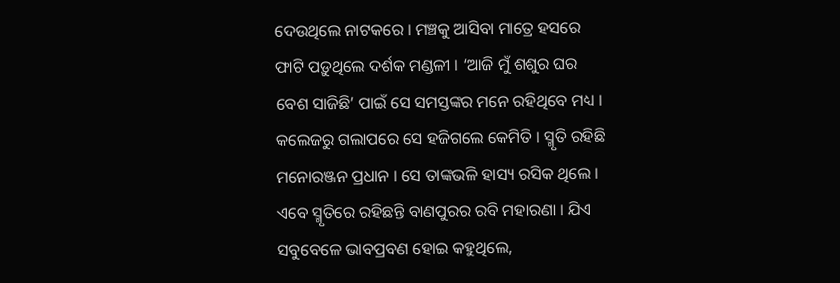ଦେଉଥିଲେ ନାଟକରେ । ମଞ୍ଚକୁ ଆସିବା ମାତ୍ରେ ହସରେ ଫାଟି ପଡ଼ୁଥିଲେ ଦର୍ଶକ ମଣ୍ଡଳୀ । ‘ଆଜି ମୁଁ ଶଶୁର ଘର ବେଶ ସାଜିଛି’ ପାଇଁ ସେ ସମସ୍ତଙ୍କର ମନେ ରହିଥିବେ ମଧ୍ୟ । କଲେଜରୁ ଗଲାପରେ ସେ ହଜିଗଲେ କେମିତି । ସ୍ମୃତି ରହିଛି ମନୋରଞ୍ଜନ ପ୍ରଧାନ । ସେ ତାଙ୍କଭଳି ହାସ୍ୟ ରସିକ ଥିଲେ । ଏବେ ସ୍ମୃତିରେ ରହିଛନ୍ତି ବାଣପୁରର ରବି ମହାରଣା । ଯିଏ ସବୁବେଳେ ଭାବପ୍ରବଣ ହୋଇ କହୁଥିଲେ,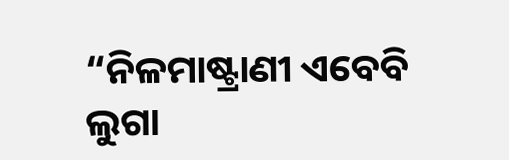“ନିଳମାଷ୍ଟ୍ରାଣୀ ଏବେବି ଲୁଗା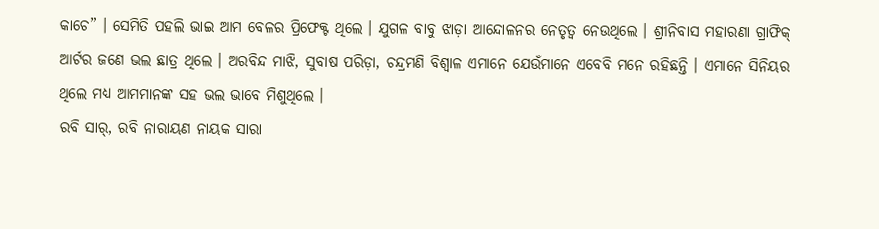କାଚେ” । ସେମିତି ପହଲି ଭାଇ ଆମ ବେଳର ପ୍ରିଫେକ୍ଟ ଥିଲେ । ଯୁଗଳ ବାବୁ ଝାଡ଼ା ଆନ୍ଦୋଳନର ନେତୃତ୍ୱ ନେଉଥିଲେ । ଶ୍ରୀନିବାସ ମହାରଣା ଗ୍ରାଫିକ୍ ଆର୍ଟର ଜଣେ ଭଲ ଛାତ୍ର ଥିଲେ । ଅରବିନ୍ଦ ମାଝି, ସୁବାଷ ପରିଡ଼ା, ଚନ୍ଦ୍ରମଣି ବିଶ୍ୱାଳ ଏମାନେ ଯେଉଁମାନେ ଏବେବି ମନେ ରହିଛନ୍ତି । ଏମାନେ ସିନିୟର ଥିଲେ ମଧ୍ୟ ଆମମାନଙ୍କ ସହ ଭଲ ଭାବେ ମିଶୁଥିଲେ ।
ରବି ସାର୍, ରବି ନାରାୟଣ ନାୟକ ସାରା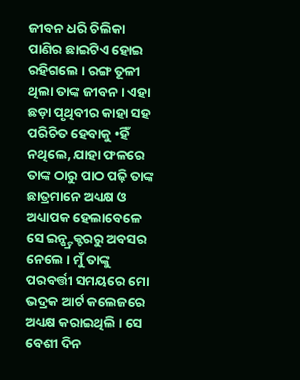ଜୀବନ ଧରି ଚିଲିକା ପାଣିର ଛାଇଟିଏ ହୋଇ ରହିଗଲେ । ରଙ୍ଗ ତୂଳୀ ଥିଲା ତାଙ୍କ ଜୀବନ । ଏହା ଛଡ଼ା ପୃଥିବୀର କାହା ସହ ପରିଚିତ ହେବାକୁ •ହିଁ ନଥିଲେ, ଯାହା ଫଳରେ ତାଙ୍କ ଠାରୁ ପାଠ ପଢ଼ି ତାଙ୍କ ଛାତ୍ରମାନେ ଅଧ୍ୟକ୍ଷ ଓ ଅଧ୍ୟାପକ ହେଲାବେଳେ ସେ ଇନ୍ଷ୍ଟ୍ରକ୍ଟରରୁ ଅବସର ନେଲେ । ମୁଁ ତାଙ୍କୁ ପରବର୍ତ୍ତୀ ସମୟରେ ମୋ ଭଦ୍ରକ ଆର୍ଟ କଲେଜରେ ଅଧ୍ୟକ୍ଷ କରାଇଥିଲି । ସେ ବେଶୀ ଦିନ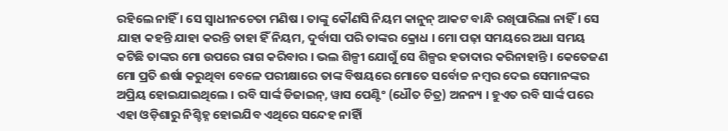ରହିଲେ ନାହିଁ । ସେ ସ୍ୱାଧୀନଚେତା ମଣିଷ । ତାଙ୍କୁ କୌଣସି ନିୟମ କାନୁନ୍ ଆକଟ ବାନ୍ଧି ରଖିପାରିଲା ନାହିଁ । ସେ ଯାହା କହନ୍ତି ଯାହା କରନ୍ତି ତାହା ହିଁ ନିୟମ, ଦୁର୍ବାସା ପରି ତାଙ୍କର କ୍ରୋଧ । ମୋ ପଢ଼ା ସମୟରେ ଅଧା ସମୟ କଟିଛି ତାଙ୍କର ମୋ ଉପରେ ରାଗ କରିବାର । ଭଲ ଶିଳ୍ପୀ ଯୋଗୁଁ ସେ ଶିଳ୍ପର ହତାଦାର କରିନାହାନ୍ତି । କେତେଜଣ ମୋ ପ୍ରତି ଈର୍ଷା କରୁଥିବା ବେଳେ ପରୀକ୍ଷାରେ ତାଙ୍କ ବିଷୟରେ ମୋତେ ସର୍ବୋଚ୍ଚ ନମ୍ବର ଦେଇ ସେମାନଙ୍କର ଅପ୍ରିୟ ହୋଇଯାଇଥିଲେ । ରବି ସାର୍ଙ୍କ ଡିଜାଇନ୍, ୱାସ ପେଣ୍ଟିଂ (ଧୌତ ଚିତ୍ର) ଅନନ୍ୟ । ହୁଏତ ରବି ସାର୍ଙ୍କ ପରେ ଏହା ଓଡ଼ିଶାରୁ ନିଶ୍ଚିହ୍ନ ହୋଇଯିବ ଏଥିରେ ସନ୍ଦେହ ନାହିାଁ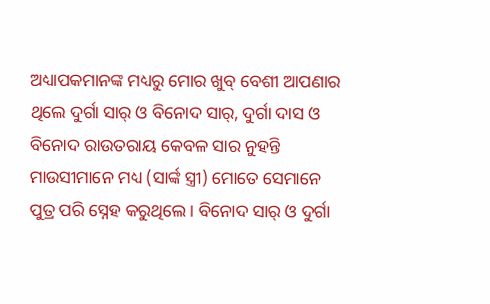ଅଧ୍ୟାପକମାନଙ୍କ ମଧ୍ୟରୁ ମୋର ଖୁବ୍ ବେଶୀ ଆପଣାର ଥିଲେ ଦୁର୍ଗା ସାର୍ ଓ ବିନୋଦ ସାର୍, ଦୁର୍ଗା ଦାସ ଓ ବିନୋଦ ରାଉତରାୟ କେବଳ ସାର ନୁହନ୍ତି ମାଉସୀମାନେ ମଧ୍ୟ (ସାର୍ଙ୍କ ସ୍ତ୍ରୀ) ମୋତେ ସେମାନେ ପୁତ୍ର ପରି ସ୍ନେହ କରୁଥିଲେ । ବିନୋଦ ସାର୍ ଓ ଦୁର୍ଗା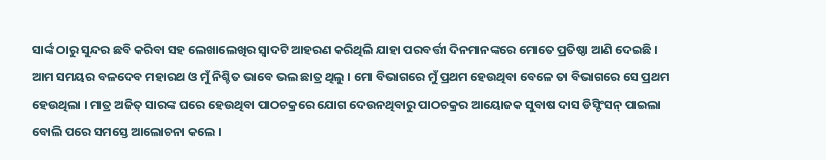ସାର୍ଙ୍କ ଠାରୁ ସୁନ୍ଦର ଛବି କରିବା ସହ ଲେଖାଲେଖିର ସ୍ୱାଦଟି ଆହରଣ କରିଥିଲି ଯାହା ପରବର୍ତ୍ତୀ ଦିନମାନଙ୍କରେ ମୋତେ ପ୍ରତିଷ୍ଠା ଆଣି ଦେଇଛି । ଆମ ସମୟର ବଳଦେବ ମହାରଥ ଓ ମୁଁ ନିଶ୍ଚିତ ଭାବେ ଭଲ ଛାତ୍ର ଥିଲୁ । ମୋ ବିଭାଗରେ ମୁଁ ପ୍ରଥମ ହେଉଥିବା ବେଳେ ତା ବିଭାଗରେ ସେ ପ୍ରଥମ ହେଉଥିଲା । ମାତ୍ର ଅଜିତ୍ ସାରଙ୍କ ଘରେ ହେଉଥିବା ପାଠଚକ୍ରରେ ଯୋଗ ଦେଉନଥିବାରୁ ପାଠଚକ୍ରର ଆୟୋଜକ ସୁବାଷ ଦାସ ଡିସ୍ଟିଂସନ୍ ପାଇଲା ବୋଲି ପରେ ସମସ୍ତେ ଆଲୋଚନା କଲେ ।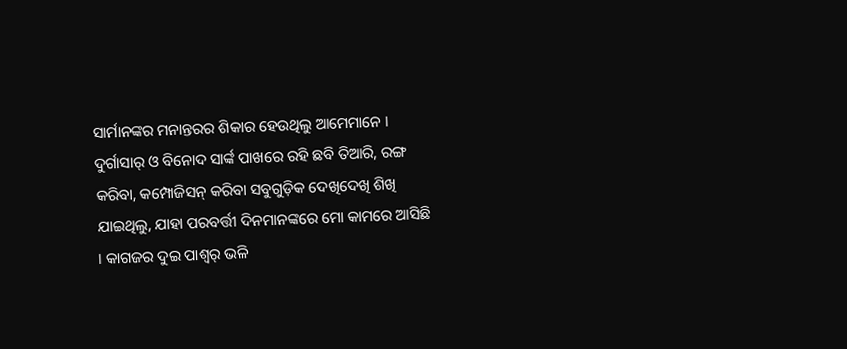ସାର୍ମାନଙ୍କର ମନାନ୍ତରର ଶିକାର ହେଉଥିଲୁ ଆମେମାନେ । ଦୁର୍ଗାସାର୍ ଓ ବିନୋଦ ସାର୍ଙ୍କ ପାଖରେ ରହି ଛବି ତିଆରି, ରଙ୍ଗ କରିବା, କମ୍ପୋଜିସନ୍ କରିବା ସବୁଗୁଡ଼ିକ ଦେଖିଦେଖି ଶିଖି ଯାଇଥିଲୁ, ଯାହା ପରବର୍ତ୍ତୀ ଦିନମାନଙ୍କରେ ମୋ କାମରେ ଆସିଛି । କାଗଜର ଦୁଇ ପାଶ୍ୱର୍ ଭଳି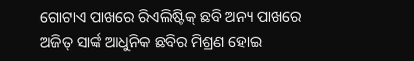ଗୋଟାଏ ପାଖରେ ରିଏଲିଷ୍ଟିକ୍ ଛବି ଅନ୍ୟ ପାଖରେ ଅଜିତ୍ ସାର୍ଙ୍କ ଆଧୁନିକ ଛବିର ମିଶ୍ରଣ ହୋଇ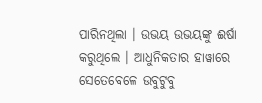ପାରିନଥିଲା । ଉଭୟ ଉଭୟଙ୍କୁ ଈର୍ଷା କରୁଥିଲେ । ଆଧୁନିକତାର ହାୱାରେ ସେତେବେଳେ ଉବୁଟୁବୁ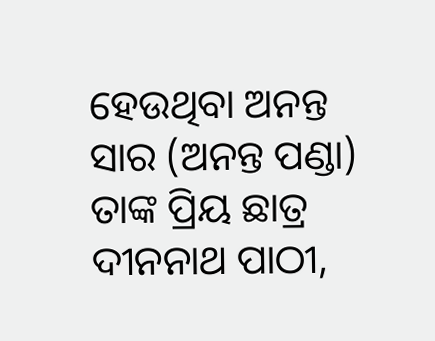ହେଉଥିବା ଅନନ୍ତ ସାର (ଅନନ୍ତ ପଣ୍ଡା) ତାଙ୍କ ପ୍ରିୟ ଛାତ୍ର ଦୀନନାଥ ପାଠୀ,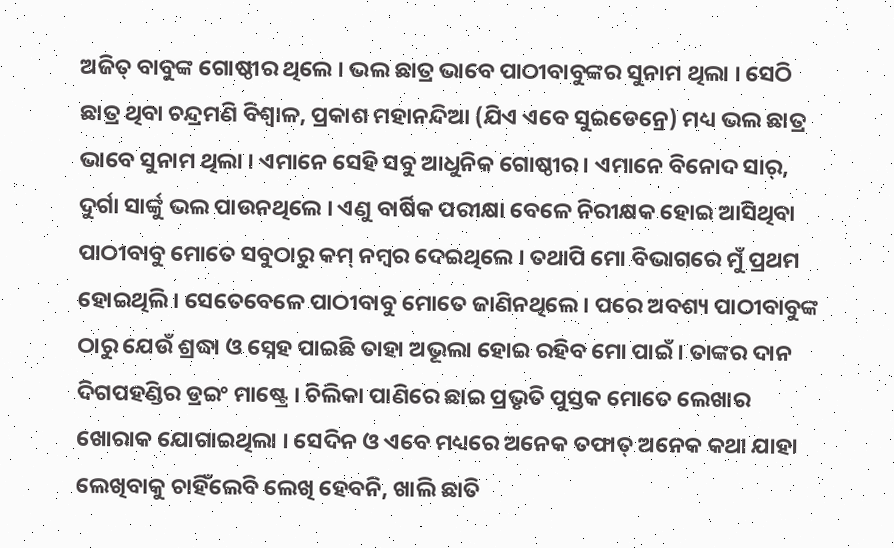ଅଜିତ୍ ବାବୁଙ୍କ ଗୋଷ୍ଠୀର ଥିଲେ । ଭଲ ଛାତ୍ର ଭାବେ ପାଠୀବାବୁଙ୍କର ସୁନାମ ଥିଲା । ସେଠି ଛାତ୍ର ଥିବା ଚନ୍ଦ୍ରମଣି ବିଶ୍ୱାଳ, ପ୍ରକାଶ ମହାନନ୍ଦିଆ (ଯିଏ ଏବେ ସୁଇଡେନ୍ରେ) ମଧ୍ୟ ଭଲ ଛାତ୍ର ଭାବେ ସୁନାମ ଥିଲା । ଏମାନେ ସେହି ସବୁ ଆଧୁନିକ ଗୋଷ୍ଠୀର । ଏମାନେ ବିନୋଦ ସାର୍, ଦୁର୍ଗା ସାର୍ଙ୍କୁ ଭଲ ପାଉନଥିଲେ । ଏଣୁ ବାର୍ଷିକ ପରୀକ୍ଷା ବେଳେ ନିରୀକ୍ଷକ ହୋଇ ଆସିଥିବା ପାଠୀବାବୁ ମୋତେ ସବୁଠାରୁ କମ୍ ନମ୍ବର ଦେଇଥିଲେ । ତଥାପି ମୋ ବିଭାଗରେ ମୁଁ ପ୍ରଥମ ହୋଇଥିଲି । ସେତେବେଳେ ପାଠୀବାବୁ ମୋତେ ଜାଣିନଥିଲେ । ପରେ ଅବଶ୍ୟ ପାଠୀବାବୁଙ୍କ ଠାରୁ ଯେଉଁ ଶ୍ରଦ୍ଧା ଓ ସ୍ନେହ ପାଇଛି ତାହା ଅଭୂଲା ହୋଇ ରହିବ ମୋ ପାଇଁ । ତାଙ୍କର ଦାନ ଦିଗପହଣ୍ଡିର ଡ୍ରଇଂ ମାଷ୍ଟ୍ରେ । ଚିଲିକା ପାଣିରେ ଛାଇ ପ୍ରଭୃତି ପୁସ୍ତକ ମୋତେ ଲେଖାର ଖୋରାକ ଯୋଗାଇଥିଲା । ସେଦିନ ଓ ଏବେ ମଧ୍ୟରେ ଅନେକ ତଫାତ୍ ଅନେକ କଥା ଯାହା ଲେଖିବାକୁ ଚାହିଁଲେବି ଲେଖି ହେବନି, ଖାଲି ଛାତି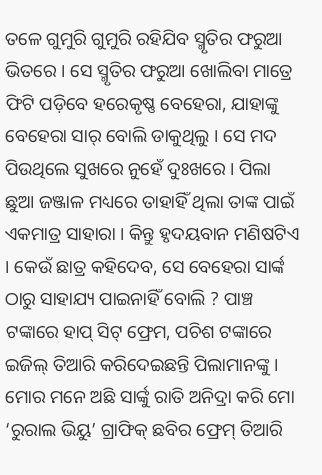ତଳେ ଗୁମୁରି ଗୁମୁରି ରହିଯିବ ସ୍ମୃତିର ଫରୁଆ ଭିତରେ । ସେ ସ୍ମୃତିର ଫରୁଆ ଖୋଲିବା ମାତ୍ରେ ଫିଟି ପଡ଼ିବେ ହରେକୃଷ୍ଣ ବେହେରା, ଯାହାଙ୍କୁ ବେହେରା ସାର୍ ବୋଲି ଡାକୁଥିଲୁ । ସେ ମଦ ପିଉଥିଲେ ସୁଖରେ ନୁହେଁ ଦୁଃଖରେ । ପିଲା ଛୁଆ ଜଞ୍ଜାଳ ମଧ୍ୟରେ ତାହାହିଁ ଥିଲା ତାଙ୍କ ପାଇଁ ଏକମାତ୍ର ସାହାରା । କିନ୍ତୁ ହୃଦୟବାନ ମଣିଷଟିଏ । କେଉଁ ଛାତ୍ର କହିଦେବ, ସେ ବେହେରା ସାର୍ଙ୍କ ଠାରୁ ସାହାଯ୍ୟ ପାଇନାହିଁ ବୋଲି ? ପାଞ୍ଚ ଟଙ୍କାରେ ହାପ୍ ସିଟ୍ ଫ୍ରେମ, ପଚିଶ ଟଙ୍କାରେ ଇଜିଲ୍ ତିଆରି କରିଦେଇଛନ୍ତି ପିଲାମାନଙ୍କୁ । ମୋର ମନେ ଅଛି ସାର୍ଙ୍କୁ ରାତି ଅନିଦ୍ରା କରି ମୋ ‘ରୁରାଲ ଭିୟୁ’ ଗ୍ରାଫିକ୍ ଛବିର ଫ୍ରେମ୍ ତିଆରି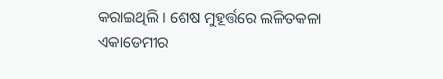କରାଇଥିଲି । ଶେଷ ମୁହୂର୍ତ୍ତରେ ଲଳିତକଳା ଏକାଡେମୀର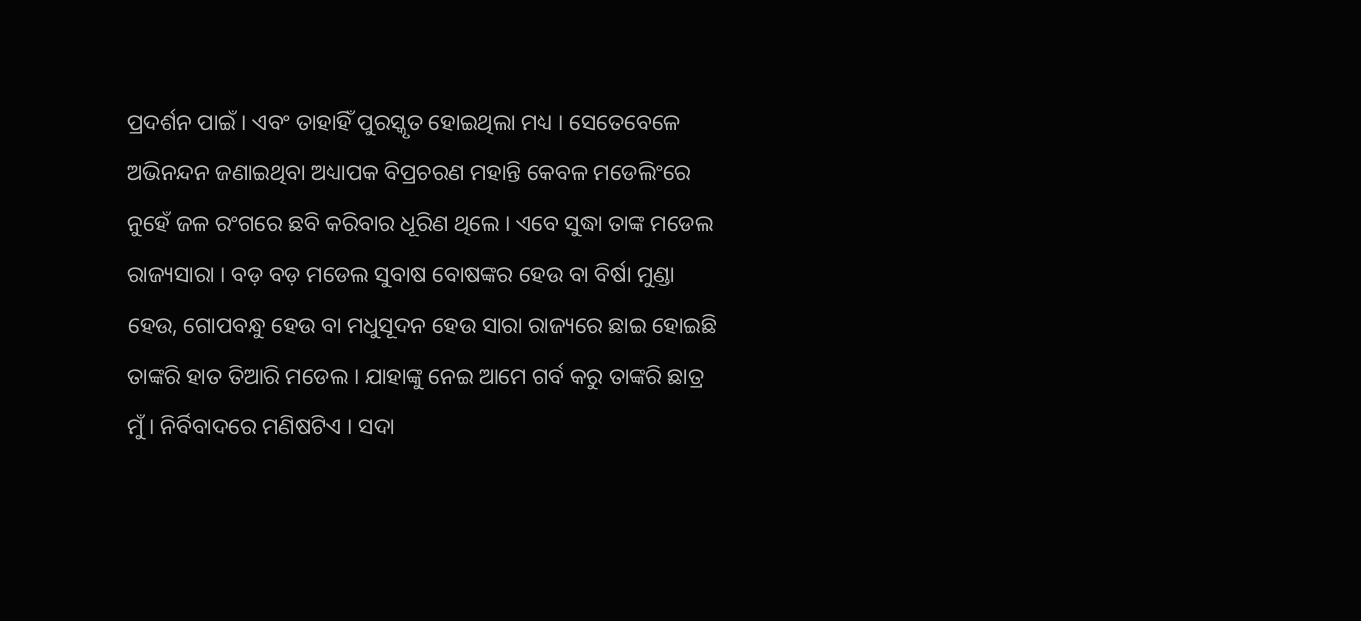ପ୍ରଦର୍ଶନ ପାଇଁ । ଏବଂ ତାହାହିଁ ପୁରସ୍କୃତ ହୋଇଥିଲା ମଧ୍ୟ । ସେତେବେଳେ ଅଭିନନ୍ଦନ ଜଣାଇଥିବା ଅଧ୍ୟାପକ ବିପ୍ରଚରଣ ମହାନ୍ତି କେବଳ ମଡେଲିଂରେ ନୁହେଁ ଜଳ ରଂଗରେ ଛବି କରିବାର ଧୂରିଣ ଥିଲେ । ଏବେ ସୁଦ୍ଧା ତାଙ୍କ ମଡେଲ ରାଜ୍ୟସାରା । ବଡ଼ ବଡ଼ ମଡେଲ ସୁବାଷ ବୋଷଙ୍କର ହେଉ ବା ବିର୍ଷା ମୁଣ୍ଡା ହେଉ, ଗୋପବନ୍ଧୁ ହେଉ ବା ମଧୁସୂଦନ ହେଉ ସାରା ରାଜ୍ୟରେ ଛାଇ ହୋଇଛି ତାଙ୍କରି ହାତ ତିଆରି ମଡେଲ । ଯାହାଙ୍କୁ ନେଇ ଆମେ ଗର୍ବ କରୁ ତାଙ୍କରି ଛାତ୍ର ମୁଁ । ନିର୍ବିବାଦରେ ମଣିଷଟିଏ । ସଦା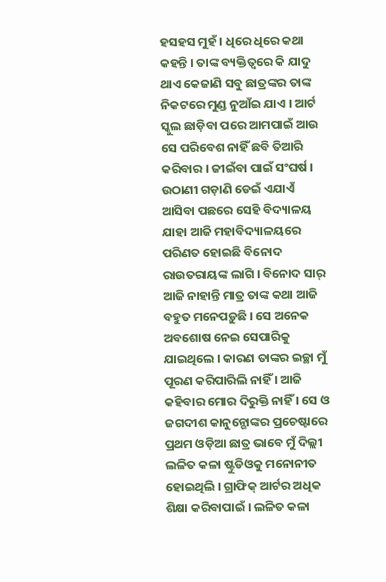ହସହସ ମୁହଁ । ଧିରେ ଧିରେ କଥା କହନ୍ତି । ତାଙ୍କ ବ୍ୟକ୍ତିତ୍ୱରେ କି ଯାଦୁ ଥାଏ କେଜାଣି ସବୁ ଛାତ୍ରଙ୍କର ତାଙ୍କ ନିକଟରେ ମୁଣ୍ଡ ନୁଆଁଇ ଯାଏ । ଆର୍ଟ ସ୍କୁଲ ଛାଡ଼ିବା ପରେ ଆମପାଇଁ ଆଉ ସେ ପରିବେଶ ନାହିଁ ଛବି ତିଆରି କରିବାର । ଜୀଇଁବା ପାଇଁ ସଂଘର୍ଷ । ଉଠାଣୀ ଗଡ଼ାଣି ଡେଇଁ ଏଯାଏଁ ଆସିବା ପଛରେ ସେହି ବିଦ୍ୟାଳୟ ଯାହା ଆଜି ମହାବିଦ୍ୟାଳୟରେ ପରିଣତ ହୋଇଛି ବିନୋଦ ରାଉତରାୟଙ୍କ ଲାଗି । ବିନୋଦ ସାର୍ ଆଜି ନାହାନ୍ତି ମାତ୍ର ତାଙ୍କ କଥା ଆଜି ବହୁତ ମନେପଡ଼ୁଛି । ସେ ଅନେକ ଅବଶୋଷ ନେଇ ସେପାରିକୁ ଯାଇଥିଲେ । କାରଣ ତାଙ୍କର ଇଚ୍ଛା ମୁଁ ପୂରଣ କରିପାରିଲି ନାହିଁ । ଆଜି କହିବାର ମୋର ଦିରୁକ୍ତି ନାହିଁ । ସେ ଓ ଜଗଦୀଶ କାନୁନ୍ଗୋଙ୍କର ପ୍ରଚେଷ୍ଟାରେ ପ୍ରଥମ ଓଡ଼ିଆ ଛାତ୍ର ଭାବେ ମୁଁ ଦିଲ୍ଲୀ ଲଳିତ କଳା ଷ୍ଟୁଡିଓକୁ ମନୋନୀତ ହୋଇଥିଲି । ଗ୍ରାଫିକ୍ ଆର୍ଟର ଅଧିକ ଶିକ୍ଷା କରିବାପାଇଁ । ଲଳିତ କଳା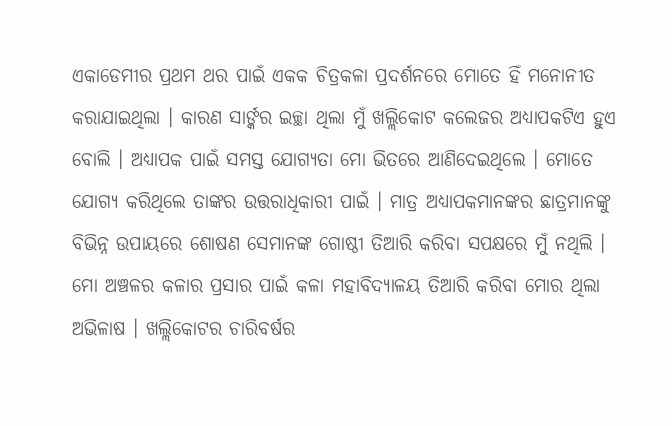ଏକାଡେମୀର ପ୍ରଥମ ଥର ପାଇଁ ଏକକ ଚିତ୍ରକଳା ପ୍ରଦର୍ଶନରେ ମୋତେ ହିଁ ମନୋନୀତ କରାଯାଇଥିଲା । କାରଣ ସାର୍ଙ୍କର ଇଚ୍ଛା ଥିଲା ମୁଁ ଖଲ୍ଲିକୋଟ କଲେଜର ଅଧ୍ୟାପକଟିଏ ହୁଏ ବୋଲି । ଅଧ୍ୟାପକ ପାଇଁ ସମସ୍ତ ଯୋଗ୍ୟତା ମୋ ଭିତରେ ଆଣିଦେଇଥିଲେ । ମୋତେ ଯୋଗ୍ୟ କରିଥିଲେ ତାଙ୍କର ଉତ୍ତରାଧିକାରୀ ପାଇଁ । ମାତ୍ର ଅଧ୍ୟାପକମାନଙ୍କର ଛାତ୍ରମାନଙ୍କୁ ବିଭିନ୍ନ ଉପାୟରେ ଶୋଷଣ ସେମାନଙ୍କ ଗୋଷ୍ଠୀ ତିଆରି କରିବା ସପକ୍ଷରେ ମୁଁ ନଥିଲି । ମୋ ଅଞ୍ଚଳର କଳାର ପ୍ରସାର ପାଇଁ କଳା ମହାବିଦ୍ୟାଳୟ ତିଆରି କରିବା ମୋର ଥିଲା ଅଭିଳାଷ । ଖଲ୍ଲିକୋଟର ଚାରିବର୍ଷର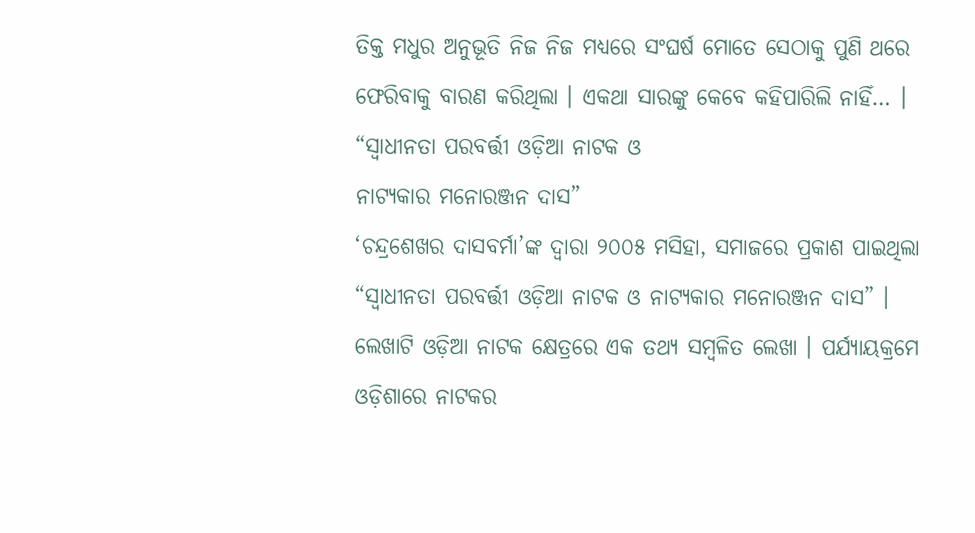ତିକ୍ତ ମଧୁର ଅନୁଭୂତି ନିଜ ନିଜ ମଧ୍ୟରେ ସଂଘର୍ଷ ମୋତେ ସେଠାକୁ ପୁଣି ଥରେ ଫେରିବାକୁ ବାରଣ କରିଥିଲା । ଏକଥା ସାରଙ୍କୁ କେବେ କହିପାରିଲି ନାହିଁ… ।
“ସ୍ୱାଧୀନତା ପରବର୍ତ୍ତୀ ଓଡ଼ିଆ ନାଟକ ଓ
ନାଟ୍ୟକାର ମନୋରଞ୍ଜନ ଦାସ”
‘ଚନ୍ଦ୍ରଶେଖର ଦାସବର୍ମା’ଙ୍କ ଦ୍ୱାରା ୨୦୦୫ ମସିହା, ସମାଜରେ ପ୍ରକାଶ ପାଇଥିଲା “ସ୍ୱାଧୀନତା ପରବର୍ତ୍ତୀ ଓଡ଼ିଆ ନାଟକ ଓ ନାଟ୍ୟକାର ମନୋରଞ୍ଜନ ଦାସ” । ଲେଖାଟି ଓଡ଼ିଆ ନାଟକ କ୍ଷେତ୍ରରେ ଏକ ତଥ୍ୟ ସମ୍ବଳିତ ଲେଖା । ପର୍ଯ୍ୟାୟକ୍ରମେ ଓଡ଼ିଶାରେ ନାଟକର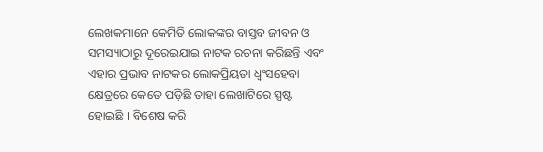ଲେଖକମାନେ କେମିତି ଲୋକଙ୍କର ବାସ୍ତବ ଜୀବନ ଓ ସମସ୍ୟାଠାରୁ ଦୂରେଇଯାଇ ନାଟକ ରଚନା କରିଛନ୍ତି ଏବଂ ଏହାର ପ୍ରଭାବ ନାଟକର ଲୋକପ୍ରିୟତା ଧ୍ୱଂସହେବା କ୍ଷେତ୍ରରେ କେତେ ପଡ଼ିଛି ତାହା ଲେଖାଟିରେ ସ୍ପଷ୍ଟ ହୋଇଛି । ବିଶେଷ କରି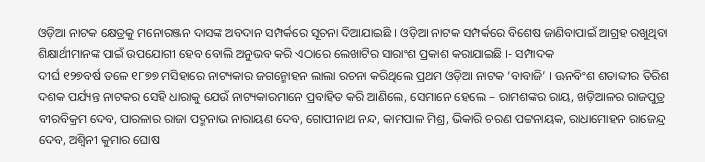ଓଡ଼ିଆ ନାଟକ କ୍ଷେତ୍ରକୁ ମନୋରଞ୍ଜନ ଦାସଙ୍କ ଅବଦାନ ସମ୍ପର୍କରେ ସୂଚନା ଦିଆଯାଇଛି । ଓଡ଼ିଆ ନାଟକ ସମ୍ପର୍କରେ ବିଶେଷ ଜାଣିବାପାଇଁ ଆଗ୍ରହ ରଖୁଥିବା ଶିକ୍ଷାର୍ଥୀମାନଙ୍କ ପାଇଁ ଉପଯୋଗୀ ହେବ ବୋଲି ଅନୁଭବ କରି ଏଠାରେ ଲେଖାଟିର ସାରାଂଶ ପ୍ରକାଶ କରାଯାଇଛି ।- ସମ୍ପାଦକ
ଦୀର୍ଘ ୧୨୭ବର୍ଷ ତଳେ ୧୮୭୭ ମସିହାରେ ନାଟ୍ୟକାର ଜଗନ୍ମୋହନ ଲାଲା ରଚନା କରିଥିଲେ ପ୍ରଥମ ଓଡ଼ିଆ ନାଟକ ‘ବାବାଜି’ । ଊନବିଂଶ ଶତାବ୍ଦୀର ତିରିଶ ଦଶକ ପର୍ଯ୍ୟନ୍ତ ନାଟକର ସେହି ଧାରାକୁ ଯେଉଁ ନାଟ୍ୟକାରମାନେ ପ୍ରବାହିତ କରି ଆଣିଲେ, ସେମାନେ ହେଲେ – ରାମଶଙ୍କର ରାୟ, ଖଡ଼ିଆଳର ରାଜପୁତ୍ର ବୀରବିକ୍ରମ ଦେବ, ପାରଳାର ରାଜା ପଦ୍ମନାଭ ନାରାୟଣ ଦେବ, ଗୋପୀନାଥ ନନ୍ଦ, କାମପାଳ ମିଶ୍ର, ଭିକାରି ଚରଣ ପଟ୍ଟନାୟକ, ରାଧାମୋହନ ରାଜେନ୍ଦ୍ର ଦେବ, ଅଶ୍ୱିନୀ କୁମାର ଘୋଷ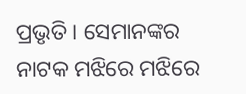ପ୍ରଭୃତି । ସେମାନଙ୍କର ନାଟକ ମଝିରେ ମଝିରେ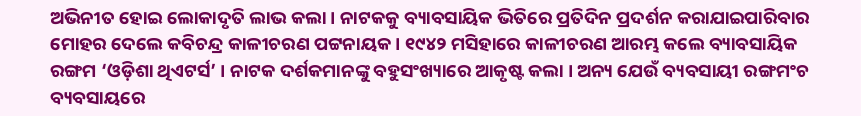ଅଭିନୀତ ହୋଇ ଲୋକାଦୃତି ଲାଭ କଲା । ନାଟକକୁ ବ୍ୟାବସାୟିକ ଭିତିରେ ପ୍ରତିଦିନ ପ୍ରଦର୍ଶନ କରାଯାଇପାରିବାର ମୋହର ଦେଲେ କବିଚନ୍ଦ୍ର କାଳୀଚରଣ ପଟ୍ଟନାୟକ । ୧୯୪୨ ମସିହାରେ କାଳୀଚରଣ ଆରମ୍ଭ କଲେ ବ୍ୟାବସାୟିକ ରଙ୍ଗମ ‘ଓଡ଼ିଶା ଥିଏଟର୍ସ’ । ନାଟକ ଦର୍ଶକମାନଙ୍କୁ ବହୁସଂଖ୍ୟାରେ ଆକୃଷ୍ଟ କଲା । ଅନ୍ୟ ଯେଉଁ ବ୍ୟବସାୟୀ ରଙ୍ଗମଂଚ ବ୍ୟବସାୟରେ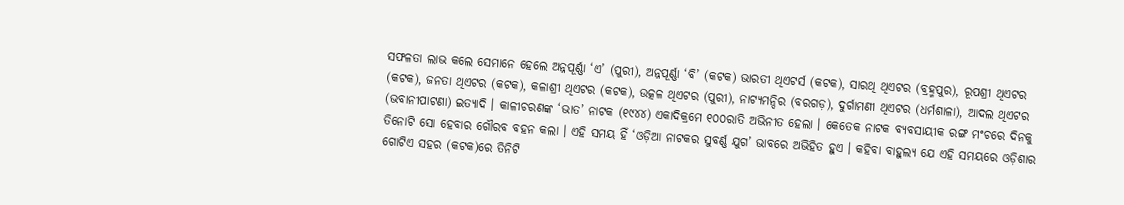ସଫଳତା ଲାଭ କଲେ ସେମାନେ ହେଲେ ଅନ୍ନପୂର୍ଣ୍ଣା ‘ଏ’ (ପୁରୀ), ଅନ୍ନପୂର୍ଣ୍ଣା ‘ବି’ (କଟକ) ଭାରତୀ ଥିଏଟର୍ସ (କଟକ), ସାରଥି ଥିଏଟର (ବ୍ରହ୍ମପୁର), ରୂପଶ୍ରୀ ଥିଏଟର (କଟକ), ଜନତା ଥିଏଟର (କଟକ), କଳାଶ୍ରୀ ଥିଏଟର (କଟକ), ଉତ୍କଳ ଥିଏଟର (ପୁରୀ), ନାଟ୍ୟମନ୍ଦିର (ବରଗଡ଼), ଦୁର୍ଗାମଣୀ ଥିଏଟର (ଧର୍ମଶାଳା), ଆଦଲ ଥିଏଟର (ଭବାନୀପାଟଣା) ଇତ୍ୟାଦି । କାଳୀଚରଣଙ୍କ ‘ଭାତ’ ନାଟକ (୧୯୪୪) ଏକାଦିକ୍ରମେ ୧୦୦ରାତି ଅଭିନୀତ ହେଲା । କେତେକ ନାଟକ ବ୍ୟବସାୟୀକ ରଙ୍ଗ ମଂଚରେ ଦିନକୁ ତିନୋଟି ସୋ ହେବାର ଗୌରବ ବହନ କଲା । ଏହି ସମୟ ହିଁ ‘ଓଡ଼ିଆ ନାଟକର ସୁବର୍ଣ୍ଣ ଯୁଗ’ ଭାବରେ ଅଭିହିତ ହୁଏ । କହିବା ବାହୁଲ୍ୟ ଯେ ଏହି ସମୟରେ ଓଡ଼ିଶାର ଗୋଟିଏ ସହର (କଟକ)ରେ ତିନିଟି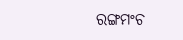ରଙ୍ଗମଂଚ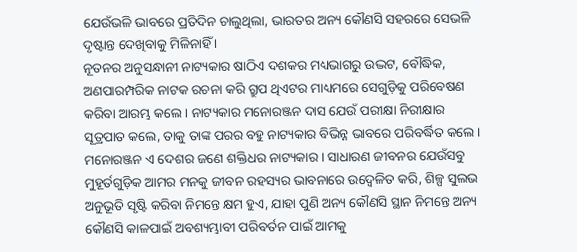ଯେଉଁଭଳି ଭାବରେ ପ୍ରତିଦିନ ଚାଲୁଥିଲା, ଭାରତର ଅନ୍ୟ କୌଣସି ସହରରେ ସେଭଳି ଦୃଷ୍ଟାନ୍ତ ଦେଖିବାକୁ ମିଳିନାହିଁ ।
ନୂତନର ଅନୁସନ୍ଧାନୀ ନାଟ୍ୟକାର ଷାଠିଏ ଦଶକର ମଧ୍ୟଭାଗରୁ ଉଦ୍ଭଟ, ବୌଦ୍ଧିକ, ଅଣପାରମ୍ପରିକ ନାଟକ ରଚନା କରି ଗ୍ରୁପ ଥିଏଟର ମାଧ୍ୟମରେ ସେଗୁଡ଼ିକୁ ପରିବେଷଣ କରିବା ଆରମ୍ଭ କଲେ । ନାଟ୍ୟକାର ମନୋରଞ୍ଜନ ଦାସ ଯେଉଁ ପରୀକ୍ଷା ନିରୀକ୍ଷାର ସୂତ୍ରପାତ କଲେ, ତାକୁ ତାଙ୍କ ପରର ବହୁ ନାଟ୍ୟକାର ବିଭିନ୍ନ ଭାବରେ ପରିବର୍ଦ୍ଧିତ କଲେ ।
ମନୋରଞ୍ଜନ ଏ ଦେଶର ଜଣେ ଶକ୍ତିଧର ନାଟ୍ୟକାର । ସାଧାରଣ ଜୀବନର ଯେଉଁସବୁ ମୁହୂର୍ତଗୁଡ଼ିକ ଆମର ମନକୁ ଜୀବନ ରହସ୍ୟର ଭାବନାରେ ଉଦ୍ବେଳିତ କରି, ଶିଳ୍ପ ସୁଲଭ ଅନୁଭୂତି ସୃଷ୍ଟି କରିବା ନିମନ୍ତେ କ୍ଷମ ହୁଏ, ଯାହା ପୁଣି ଅନ୍ୟ କୌଣସି ସ୍ଥାନ ନିମନ୍ତେ ଅନ୍ୟ କୌଣସି କାଳପାଇଁ ଅବଶ୍ୟମ୍ଭାବୀ ପରିବର୍ତନ ପାଇଁ ଆମକୁ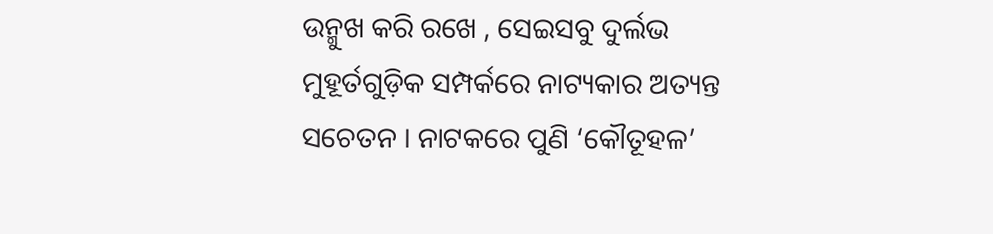ଉନ୍ମୁଖ କରି ରଖେ , ସେଇସବୁ ଦୁର୍ଲଭ ମୁହୂର୍ତଗୁଡ଼ିକ ସମ୍ପର୍କରେ ନାଟ୍ୟକାର ଅତ୍ୟନ୍ତ ସଚେତନ । ନାଟକରେ ପୁଣି ‘କୌତୂହଳ’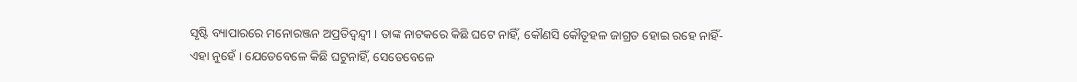ସୃଷ୍ଟି ବ୍ୟାପାରରେ ମନୋରଞ୍ଜନ ଅପ୍ରତିଦ୍ୱନ୍ଦ୍ୱୀ । ତାଙ୍କ ନାଟକରେ କିଛି ଘଟେ ନାହିଁ, କୌଣସି କୌତୂହଳ ଜାଗ୍ରତ ହୋଇ ରହେ ନାହିଁ-ଏହା ନୁହେଁ । ଯେତେବେଳେ କିଛି ଘଟୁନାହିଁ, ସେତେବେଳେ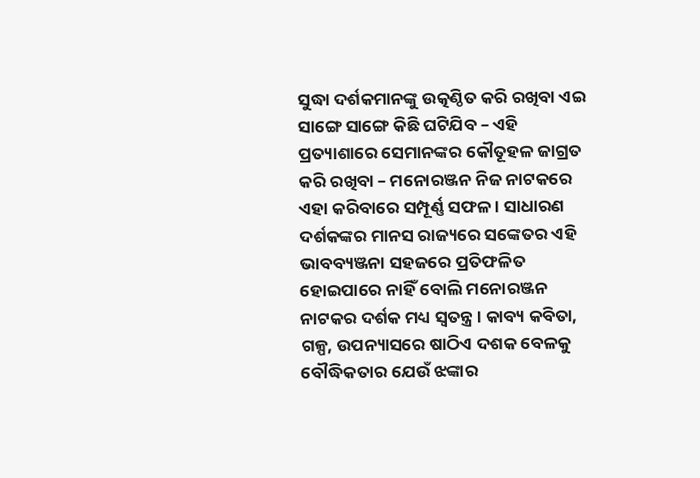ସୁଦ୍ଧା ଦର୍ଶକମାନଙ୍କୁ ଉତ୍କଣ୍ଠିତ କରି ରଖିବା ଏଇ ସାଙ୍ଗେ ସାଙ୍ଗେ କିଛି ଘଟିଯିବ – ଏହି ପ୍ରତ୍ୟାଶାରେ ସେମାନଙ୍କର କୌତୂହଳ ଜାଗ୍ରତ କରି ରଖିବା – ମନୋରଞ୍ଜନ ନିଜ ନାଟକରେ ଏହା କରିବାରେ ସମ୍ପୂର୍ଣ୍ଣ ସଫଳ । ସାଧାରଣ ଦର୍ଶକଙ୍କର ମାନସ ରାଜ୍ୟରେ ସଙ୍କେତର ଏହି ଭାବବ୍ୟଞ୍ଜନା ସହଜରେ ପ୍ରତିଫଳିତ ହୋଇପାରେ ନାହିଁ ବୋଲି ମନୋରଞ୍ଜନ ନାଟକର ଦର୍ଶକ ମଧ୍ୟ ସ୍ୱତନ୍ତ୍ର । କାବ୍ୟ କବିତା, ଗଳ୍ପ, ଉପନ୍ୟାସରେ ଷାଠିଏ ଦଶକ ବେଳକୁ ବୌଦ୍ଧିକତାର ଯେଉଁ ଝଙ୍କାର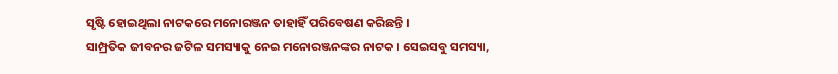ସୃଷ୍ଟି ହୋଇଥିଲା ନାଟକରେ ମନୋରଞ୍ଜନ ତାହାହିଁ ପରିବେଷଣ କରିଛନ୍ତି ।
ସାମ୍ପ୍ରତିକ ଜୀବନର ଜଟିଳ ସମସ୍ୟାକୁ ନେଇ ମନୋରଞ୍ଜନଙ୍କର ନାଟକ । ସେଇସବୁ ସମସ୍ୟା,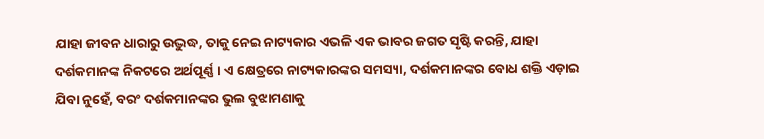ଯାହା ଜୀବନ ଧାରାରୁ ଉଦ୍ଭୁଦ୍ଧ, ତାକୁ ନେଇ ନାଟ୍ୟକାର ଏଭଳି ଏକ ଭାବର ଜଗତ ସୃଷ୍ଟି କରନ୍ତି, ଯାହା ଦର୍ଶକମାନଙ୍କ ନିକଟରେ ଅର୍ଥପୂର୍ଣ୍ଣ । ଏ କ୍ଷେତ୍ରରେ ନାଟ୍ୟକାରଙ୍କର ସମସ୍ୟା, ଦର୍ଶକମାନଙ୍କର ବୋଧ ଶକ୍ତି ଏଡ଼ାଇ ଯିବା ନୁହେଁ, ବରଂ ଦର୍ଶକମାନଙ୍କର ଭୁଲ ବୁଝାମଣାକୁ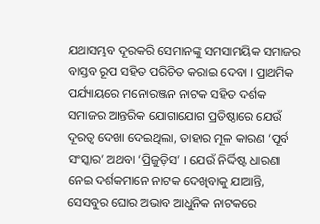ଯଥାସମ୍ଭବ ଦୂରକରି ସେମାନଙ୍କୁ ସମସାମୟିକ ସମାଜର ବାସ୍ତବ ରୂପ ସହିତ ପରିଚିତ କରାଇ ଦେବା । ପ୍ରାଥମିକ ପର୍ଯ୍ୟାୟରେ ମନୋରଞ୍ଜନ ନାଟକ ସହିତ ଦର୍ଶକ ସମାଜର ଆନ୍ତରିକ ଯୋଗାଯୋଗ ପ୍ରତିଷ୍ଠାରେ ଯେଉଁ ଦୂରତ୍ୱ ଦେଖା ଦେଇଥିଲା, ତାହାର ମୂଳ କାରଣ ‘ପୂର୍ବ ସଂସ୍କାର’ ଅଥବା ‘ପ୍ରିଜୁଡ଼ିସ’ । ଯେଉଁ ନିର୍ଦ୍ଦିଷ୍ଟ ଧାରଣା ନେଇ ଦର୍ଶକମାନେ ନାଟକ ଦେଖିବାକୁ ଯାଆନ୍ତି, ସେସବୁର ଘୋର ଅଭାବ ଆଧୁନିକ ନାଟକରେ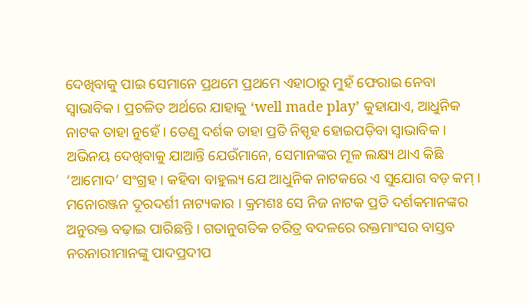ଦେଖିବାକୁ ପାଇ ସେମାନେ ପ୍ରଥମେ ପ୍ରଥମେ ଏହାଠାରୁ ମୁହଁ ଫେରାଇ ନେବା ସ୍ୱାଭାବିକ । ପ୍ରଚଳିତ ଅର୍ଥରେ ଯାହାକୁ ‘well made play’ କୁହାଯାଏ, ଆଧୁନିକ ନାଟକ ତାହା ନୁହେଁ । ତେଣୁ ଦର୍ଶକ ତାହା ପ୍ରତି ନିସ୍ପୃହ ହୋଇପଡ଼ିବା ସ୍ୱାଭାବିକ । ଅଭିନୟ ଦେଖିବାକୁ ଯାଆନ୍ତି ଯେଉଁମାନେ, ସେମାନଙ୍କର ମୂଳ ଲକ୍ଷ୍ୟ ଥାଏ କିଛି ‘ଆମୋଦ’ ସଂଗ୍ରହ । କହିବା ବାହୁଲ୍ୟ ଯେ ଆଧୁନିକ ନାଟକରେ ଏ ସୁଯୋଗ ବଡ଼ କମ୍ ।
ମନୋରଞ୍ଜନ ଦୂରଦର୍ଶୀ ନାଟ୍ୟକାର । କ୍ରମଶଃ ସେ ନିଜ ନାଟକ ପ୍ରତି ଦର୍ଶକମାନଙ୍କର ଅନୁରକ୍ତ ବଢ଼ାଇ ପାରିଛନ୍ତି । ଗତାନୁଗତିକ ଚରିତ୍ର ବଦଳରେ ରକ୍ତମାଂସର ବାସ୍ତବ ନରନାରୀମାନଙ୍କୁ ପାଦପ୍ରଦୀପ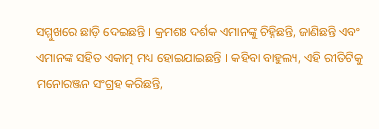ସମ୍ମୁଖରେ ଛାଡ଼ି ଦେଇଛନ୍ତି । କ୍ରମଶଃ ଦର୍ଶକ ଏମାନଙ୍କୁ ଚିହ୍ନିଛନ୍ତି, ଜାଣିଛନ୍ତି ଏବଂ ଏମାନଙ୍କ ସହିତ ଏକାତ୍ମ ମଧ୍ୟ ହୋଇଯାଇଛନ୍ତି । କହିବା ବାହୁଲ୍ୟ, ଏହି ରୀତିଟିକୁ ମନୋରଞ୍ଜନ ସଂଗ୍ରହ କରିଛନ୍ତି,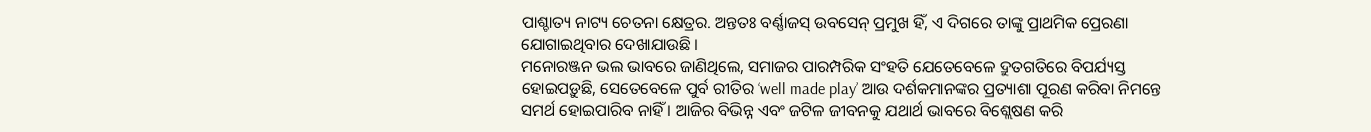ପାଶ୍ଚାତ୍ୟ ନାଟ୍ୟ ଚେତନା କ୍ଷେତ୍ରର. ଅନ୍ତତଃ ବର୍ଣ୍ଣାଜସ୍ ଉବସେନ୍ ପ୍ରମୁଖ ହିଁ, ଏ ଦିଗରେ ତାଙ୍କୁ ପ୍ରାଥମିକ ପ୍ରେରଣା ଯୋଗାଇଥିବାର ଦେଖାଯାଉଛି ।
ମନୋରଞ୍ଜନ ଭଲ ଭାବରେ ଜାଣିଥିଲେ, ସମାଜର ପାରମ୍ପରିକ ସଂହତି ଯେତେବେଳେ ଦ୍ରୁତଗତିରେ ବିପର୍ଯ୍ୟସ୍ତ ହୋଇପଡ଼ୁଛି, ସେତେବେଳେ ପୁର୍ବ ରୀତିର ‘well made play’ ଆଉ ଦର୍ଶକମାନଙ୍କର ପ୍ରତ୍ୟାଶା ପୂରଣ କରିବା ନିମନ୍ତେ ସମର୍ଥ ହୋଇପାରିବ ନାହିଁ । ଆଜିର ବିଭିନ୍ନ ଏବଂ ଜଟିଳ ଜୀବନକୁ ଯଥାର୍ଥ ଭାବରେ ବିଶ୍ଲେଷଣ କରି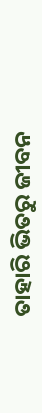ତାହାରି ଭିତରୁ ଜୀବନ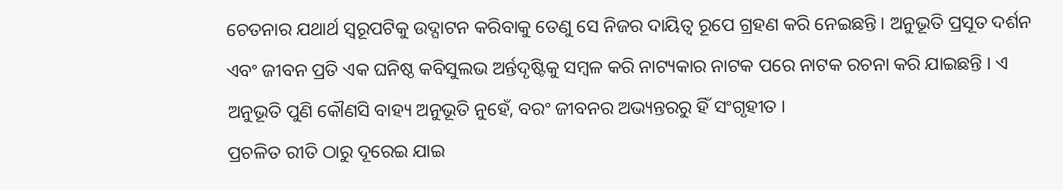ଚେତନାର ଯଥାର୍ଥ ସ୍ୱରୂପଟିକୁ ଉଦ୍ଘାଟନ କରିବାକୁ ତେଣୁ ସେ ନିଜର ଦାୟିତ୍ୱ ରୂପେ ଗ୍ରହଣ କରି ନେଇଛନ୍ତି । ଅନୁଭୂତି ପ୍ରସୂତ ଦର୍ଶନ ଏବଂ ଜୀବନ ପ୍ରତି ଏକ ଘନିଷ୍ଠ କବିସୁଲଭ ଅର୍ନ୍ତଦୃଷ୍ଟିକୁ ସମ୍ବଳ କରି ନାଟ୍ୟକାର ନାଟକ ପରେ ନାଟକ ରଚନା କରି ଯାଇଛନ୍ତି । ଏ ଅନୁଭୂତି ପୁଣି କୌଣସି ବାହ୍ୟ ଅନୁଭୂତି ନୁହେଁ, ବରଂ ଜୀବନର ଅଭ୍ୟନ୍ତରରୁ ହିଁ ସଂଗୃହୀତ ।
ପ୍ରଚଳିତ ରୀତି ଠାରୁ ଦୂରେଇ ଯାଇ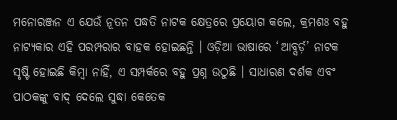ମନୋରଞ୍ଜନ ଏ ଯେଉଁ ନୂତନ ପଦ୍ଧତି ନାଟକ କ୍ଷେତ୍ରରେ ପ୍ରୟୋଗ କଲେ, କ୍ରମଶଃ ବହୁ ନାଟ୍ୟକାର ଏହି ପରମ୍ପରାର ବାହକ ହୋଇଛନ୍ତି । ଓଡ଼ିଆ ଭାଷାରେ ‘ଆବ୍ସର୍ଡ଼’ ନାଟକ ସୃଷ୍ଟି ହୋଇଛି କିମ୍ବା ନାହିଁ, ଏ ସମ୍ପର୍କରେ ବହୁ ପ୍ରଶ୍ନ ଉଠୁଛି । ସାଧାରଣ ଦର୍ଶକ ଏବଂ ପାଠକଙ୍କୁ ବାଦ୍ ଦେଲେ ସୁଦ୍ଧା କେତେକ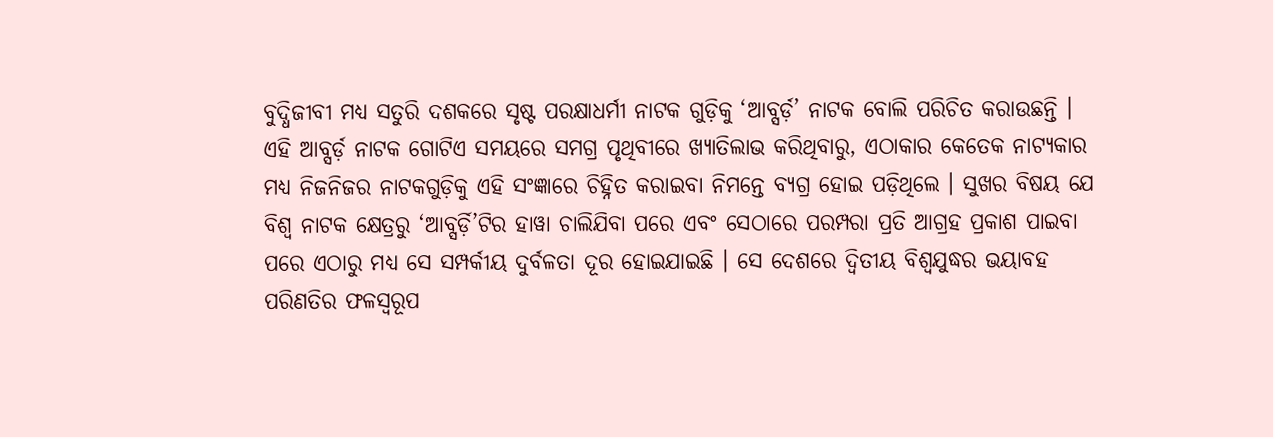ବୁଦ୍ଧିଜୀବୀ ମଧ୍ୟ ସତୁରି ଦଶକରେ ସୃଷ୍ଟ ପରକ୍ଷାଧର୍ମୀ ନାଟକ ଗୁଡ଼ିକୁ ‘ଆବ୍ସର୍ଡ଼’ ନାଟକ ବୋଲି ପରିଚିତ କରାଉଛନ୍ତି । ଏହି ଆବ୍ସର୍ଡ଼ ନାଟକ ଗୋଟିଏ ସମୟରେ ସମଗ୍ର ପୃଥିବୀରେ ଖ୍ୟାତିଲାଭ କରିଥିବାରୁ, ଏଠାକାର କେତେକ ନାଟ୍ୟକାର ମଧ୍ୟ ନିଜନିଜର ନାଟକଗୁଡ଼ିକୁ ଏହି ସଂଜ୍ଞାରେ ଚିହ୍ନିତ କରାଇବା ନିମନ୍ତେ ବ୍ୟଗ୍ର ହୋଇ ପଡ଼ିଥିଲେ । ସୁଖର ବିଷୟ ଯେ ବିଶ୍ୱ ନାଟକ କ୍ଷେତ୍ରରୁ ‘ଆବ୍ସର୍ଡ଼ି’ଟିର ହାୱା ଚାଲିଯିବା ପରେ ଏବଂ ସେଠାରେ ପରମ୍ପରା ପ୍ରତି ଆଗ୍ରହ ପ୍ରକାଶ ପାଇବା ପରେ ଏଠାରୁ ମଧ୍ୟ ସେ ସମ୍ପର୍କୀୟ ଦୁର୍ବଳତା ଦୂର ହୋଇଯାଇଛି । ସେ ଦେଶରେ ଦ୍ୱିତୀୟ ବିଶ୍ୱଯୁଦ୍ଧର ଭୟାବହ ପରିଣତିର ଫଳସ୍ୱରୂପ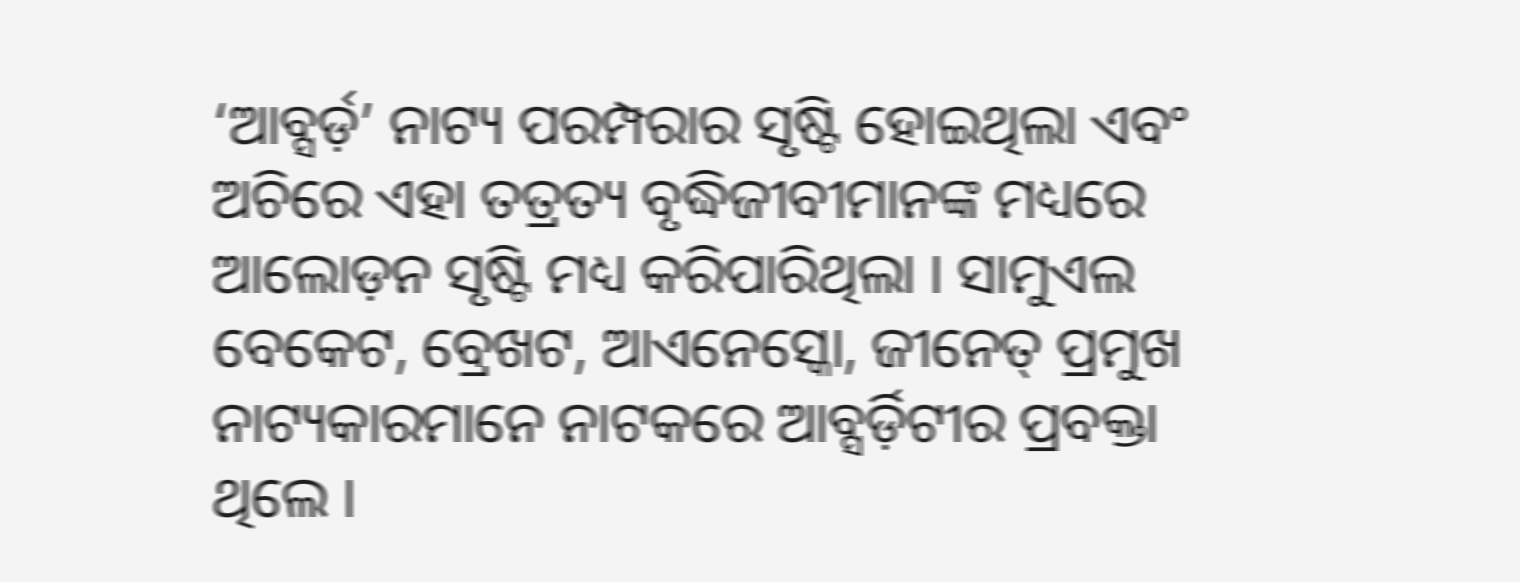‘ଆବ୍ସର୍ଡ଼’ ନାଟ୍ୟ ପରମ୍ପରାର ସୃଷ୍ଟି ହୋଇଥିଲା ଏବଂ ଅଚିରେ ଏହା ତତ୍ରତ୍ୟ ବୃଦ୍ଧିଜୀବୀମାନଙ୍କ ମଧ୍ୟରେ ଆଲୋଡ଼ନ ସୃଷ୍ଟି ମଧ୍ୟ କରିପାରିଥିଲା । ସାମୁଏଲ ବେକେଟ, ବ୍ରେଖଟ, ଆଏନେସ୍କୋ, ଜୀନେତ୍ ପ୍ରମୁଖ ନାଟ୍ୟକାରମାନେ ନାଟକରେ ଆବ୍ସର୍ଡ଼ିଟୀର ପ୍ରବକ୍ତା ଥିଲେ ।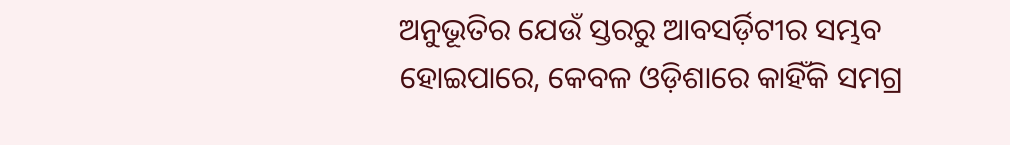ଅନୁଭୂତିର ଯେଉଁ ସ୍ତରରୁ ଆବସର୍ଡ଼ିଟୀର ସମ୍ଭବ ହୋଇପାରେ, କେବଳ ଓଡ଼ିଶାରେ କାହିଁକି ସମଗ୍ର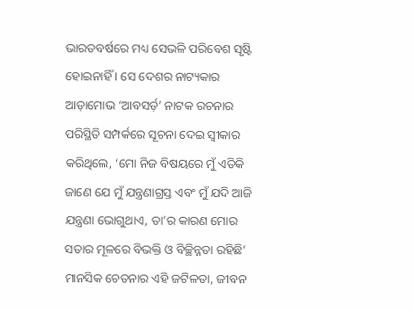ଭାରତବର୍ଷରେ ମଧ୍ୟ ସେଭଳି ପରିବେଶ ସୃଷ୍ଟି ହୋଇନାହିଁ । ସେ ଦେଶର ନାଟ୍ୟକାର ଆଡ଼ାମୋଭ ‘ଆବସର୍ଡ଼’ ନାଟକ ରଚନାର ପରିସ୍ଥିତି ସମ୍ପର୍କରେ ସୂଚନା ଦେଇ ସ୍ୱୀକାର କରିଥିଲେ, ‘ମୋ ନିଜ ବିଷୟରେ ମୁଁ ଏତିକି ଜାଣେ ଯେ ମୁଁ ଯନ୍ତ୍ରଣାଗ୍ରସ୍ତ ଏବଂ ମୁଁ ଯଦି ଆଜି ଯନ୍ତ୍ରଣା ଭୋଗୁଥାଏ, ତା’ର କାରଣ ମୋର ସତାର ମୂଳରେ ବିଭକ୍ତି ଓ ବିଚ୍ଛିନ୍ନତା ରହିଛି’ ମାନସିକ ଚେତନାର ଏହି ଜଟିଳତା, ଜୀବନ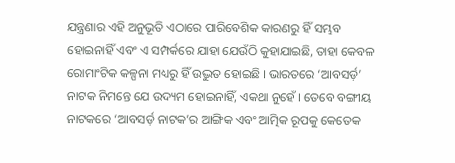ଯନ୍ତ୍ରଣାର ଏହି ଅନୁଭୂତି ଏଠାରେ ପାରିବେଶିକ କାରଣରୁ ହିଁ ସମ୍ଭବ ହୋଇନାହିଁ ଏବଂ ଏ ସମ୍ପର୍କରେ ଯାହା ଯେଉଁଠି କୁହାଯାଇଛି, ତାହା କେବଳ ରୋମାଂଟିକ କଳ୍ପନା ମଧ୍ୟରୁ ହିଁ ଉଦ୍ଭୁତ ହୋଇଛି । ଭାରତରେ ‘ଆବସର୍ଡ଼’ ନାଟକ ନିମନ୍ତେ ଯେ ଉଦ୍ୟମ ହୋଇନାହିଁ, ଏକଥା ନୁହେଁ । ତେବେ ବଙ୍ଗୀୟ ନାଟକରେ ‘ଆବସର୍ଡ଼ ନାଟକ’ର ଆଙ୍ଗିକ ଏବଂ ଆତ୍ମିକ ରୂପକୁ କେତେକ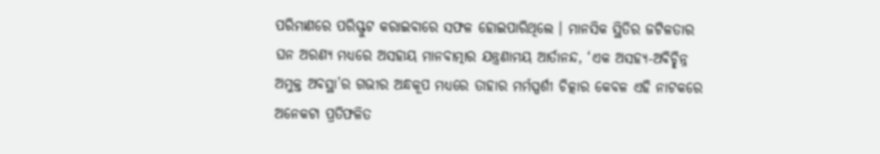ପରିମାଣରେ ପରିସ୍ଫୁଟ କରାଇବାରେ ସଫଳ ହୋଇପାରିଥିଲେ । ମାନସିକ ସ୍ଥିତିର ଜଟିଳତାର ଘନ ଅରଣ୍ୟ ମଧ୍ୟରେ ଅସହାୟ ମାନବାତ୍ମାର ଯନ୍ତ୍ରଣାମୟ ଆର୍ତାନନ୍ଦ, ‘ଏକ ଅସହ୍ୟ-ଅବିଚ୍ଛିନ୍ନ ଅମୁକ୍ତ ଅବସ୍ଥା’ର ଗଭୀର ଅନ୍ଧକୂପ ମଧ୍ୟରେ ତାହାର ମର୍ମସ୍ପର୍ଶୀ ଚିତ୍କାର କେବଳ ଏହି ନାଟକରେ ଅନେକଟା ପ୍ରତିଫଳିତ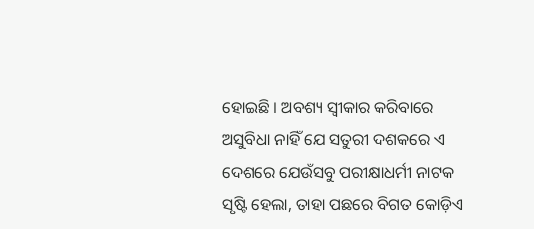ହୋଇଛି । ଅବଶ୍ୟ ସ୍ୱୀକାର କରିବାରେ ଅସୁବିଧା ନାହିଁ ଯେ ସତୁରୀ ଦଶକରେ ଏ ଦେଶରେ ଯେଉଁସବୁ ପରୀକ୍ଷାଧର୍ମୀ ନାଟକ ସୃଷ୍ଟି ହେଲା, ତାହା ପଛରେ ବିଗତ କୋଡ଼ିଏ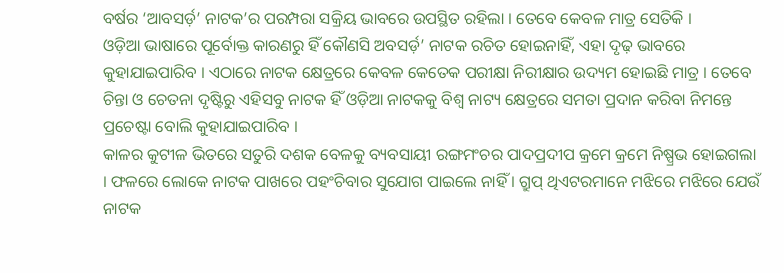ବର୍ଷର ‘ଆବସର୍ଡ଼’ ନାଟକ’ର ପରମ୍ପରା ସକ୍ରିୟ ଭାବରେ ଉପସ୍ଥିତ ରହିଲା । ତେବେ କେବଳ ମାତ୍ର ସେତିକି ।
ଓଡ଼ିଆ ଭାଷାରେ ପୂର୍ବୋକ୍ତ କାରଣରୁ ହିଁ କୌଣସି ଅବସର୍ଡ଼’ ନାଟକ ରଚିତ ହୋଇନାହିଁ, ଏହା ଦୃଢ଼ ଭାବରେ କୁହାଯାଇପାରିବ । ଏଠାରେ ନାଟକ କ୍ଷେତ୍ରରେ କେବଳ କେତେକ ପରୀକ୍ଷା ନିରୀକ୍ଷାର ଉଦ୍ୟମ ହୋଇଛି ମାତ୍ର । ତେବେ ଚିନ୍ତା ଓ ଚେତନା ଦୃଷ୍ଟିରୁ ଏହିସବୁ ନାଟକ ହିଁ ଓଡ଼ିଆ ନାଟକକୁ ବିଶ୍ୱ ନାଟ୍ୟ କ୍ଷେତ୍ରରେ ସମତା ପ୍ରଦାନ କରିବା ନିମନ୍ତେ ପ୍ରଚେଷ୍ଟା ବୋଲି କୁହାଯାଇପାରିବ ।
କାଳର କୁଟୀଳ ଭିତରେ ସତୁରି ଦଶକ ବେଳକୁ ବ୍ୟବସାୟୀ ରଙ୍ଗମଂଚର ପାଦପ୍ରଦୀପ କ୍ରମେ କ୍ରମେ ନିଷ୍ପ୍ରଭ ହୋଇଗଲା । ଫଳରେ ଲୋକେ ନାଟକ ପାଖରେ ପହଂଚିବାର ସୁଯୋଗ ପାଇଲେ ନାହିଁ । ଗ୍ରୁପ୍ ଥିଏଟରମାନେ ମଝିରେ ମଝିରେ ଯେଉଁ ନାଟକ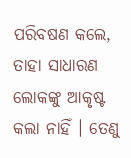ପରିବଷଣ କଲେ, ତାହା ସାଧାରଣ ଲୋକଙ୍କୁ ଆକୃଷ୍ଟ କଲା ନାହିଁ । ତେଣୁ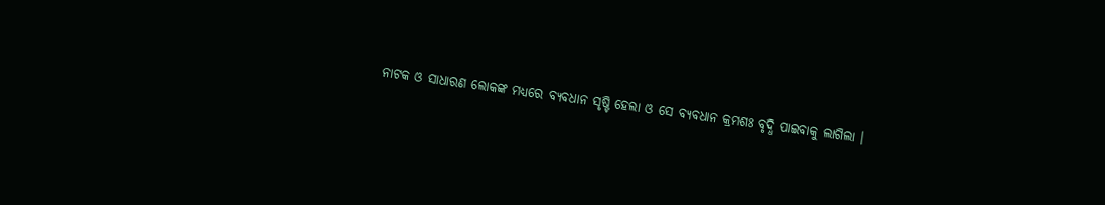ନାଟକ ଓ ସାଧାରଣ ଲୋକଙ୍କ ମଧ୍ୟରେ ବ୍ୟବଧାନ ସୃଷ୍ଟି ହେଲା ଓ ସେ ବ୍ୟବଧାନ କ୍ରମଶଃ ବୃଦ୍ଧି ପାଇବାକୁ ଲାଗିଲା ।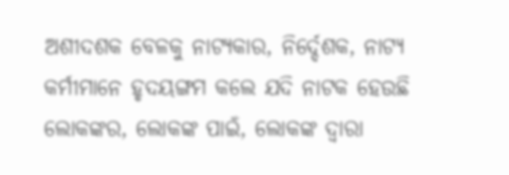ଅଶୀଦଶକ ବେଳକୁ ନାଟ୍ୟକାର, ନିର୍ଦ୍ଦେଶକ, ନାଟ୍ୟ କର୍ମୀମାନେ ହୃଦୟଙ୍ଗମ କଲେ ଯଦି ନାଟକ ହେଉଛି ଲୋକଙ୍କର, ଲୋକଙ୍କ ପାଇଁ, ଲୋକଙ୍କ ଦ୍ୱାରା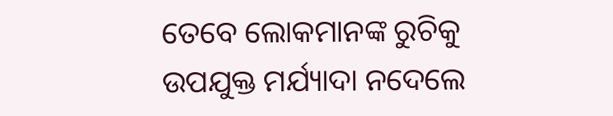ତେବେ ଲୋକମାନଙ୍କ ରୁଚିକୁ ଉପଯୁକ୍ତ ମର୍ଯ୍ୟାଦା ନଦେଲେ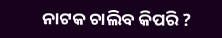ନାଟକ ଚାଲିବ କିପରି ?